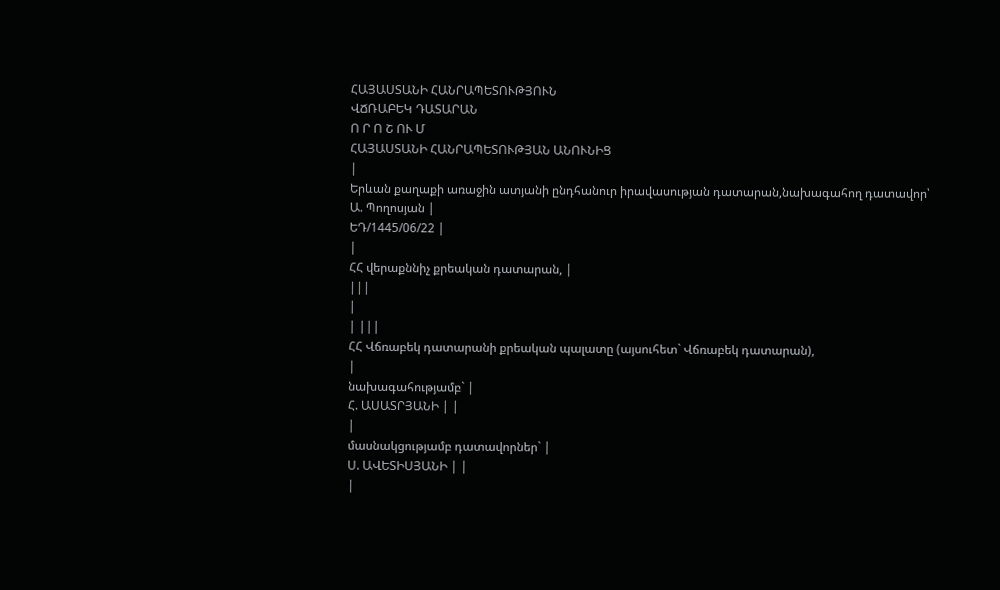ՀԱՅԱՍՏԱՆԻ ՀԱՆՐԱՊԵՏՈՒԹՅՈՒՆ
ՎՃՌԱԲԵԿ ԴԱՏԱՐԱՆ
Ո Ր Ո Շ ՈՒ Մ
ՀԱՅԱՍՏԱՆԻ ՀԱՆՐԱՊԵՏՈՒԹՅԱՆ ԱՆՈՒՆԻՑ
|
Երևան քաղաքի առաջին ատյանի ընդհանուր իրավասության դատարան,նախագահող դատավոր՝ Ա. Պողոսյան |
ԵԴ/1445/06/22 |
|
ՀՀ վերաքննիչ քրեական դատարան, |
|||
|
| |||
ՀՀ Վճռաբեկ դատարանի քրեական պալատը (այսուհետ` Վճռաբեկ դատարան),
|
նախագահությամբ` |
Հ. ԱՍԱՏՐՅԱՆԻ | |
|
մասնակցությամբ դատավորներ` |
Ս. ԱՎԵՏԻՍՅԱՆԻ | |
|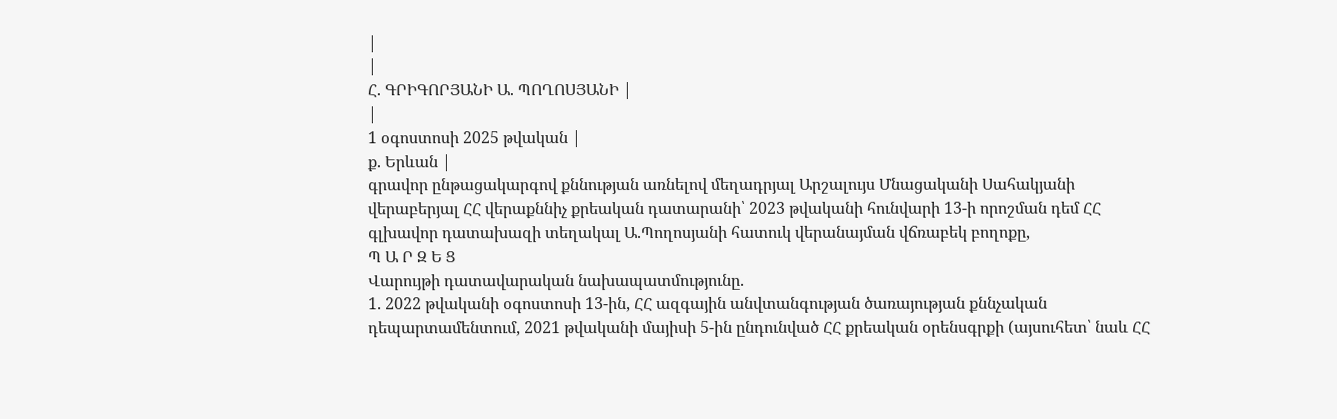|
|
Հ. ԳՐԻԳՈՐՅԱՆԻ Ա. ՊՈՂՈՍՅԱՆԻ |
|
1 օգոստոսի 2025 թվական |
ք. Երևան |
գրավոր ընթացակարգով քննության առնելով մեղադրյալ Արշալույս Մնացականի Սահակյանի վերաբերյալ ՀՀ վերաքննիչ քրեական դատարանի՝ 2023 թվականի հունվարի 13-ի որոշման դեմ ՀՀ գլխավոր դատախազի տեղակալ Ա.Պողոսյանի հատուկ վերանայման վճռաբեկ բողոքը,
Պ Ա Ր Զ Ե Ց
Վարույթի դատավարական նախապատմությունը.
1. 2022 թվականի օգոստոսի 13-ին, ՀՀ ազգային անվտանգության ծառայության քննչական դեպարտամենտում, 2021 թվականի մայիսի 5-ին ընդունված ՀՀ քրեական օրենսգրքի (այսուհետ՝ նաև ՀՀ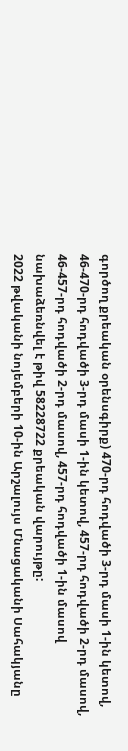գործող քրեական օրենսգիրք) 470-րդ հոդվածի 3-րդ մասի 1-ին կետով, 46-470-րդ հոդվածի 3-րդ մասի 1-ին կետով, 457-րդ հոդվածի 2-րդ մասով, 46-457-րդ հոդվածի 2-րդ մասով, 457-րդ հոդվածի 1-ին մասով նախաձեռնվել է թիվ 58228722 քրեական վարույթը:
2022 թվականի նոյեմբերի 10-ին Արշալույս Մնացականի Սահակյանը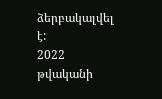ձերբակալվել է:
2022 թվականի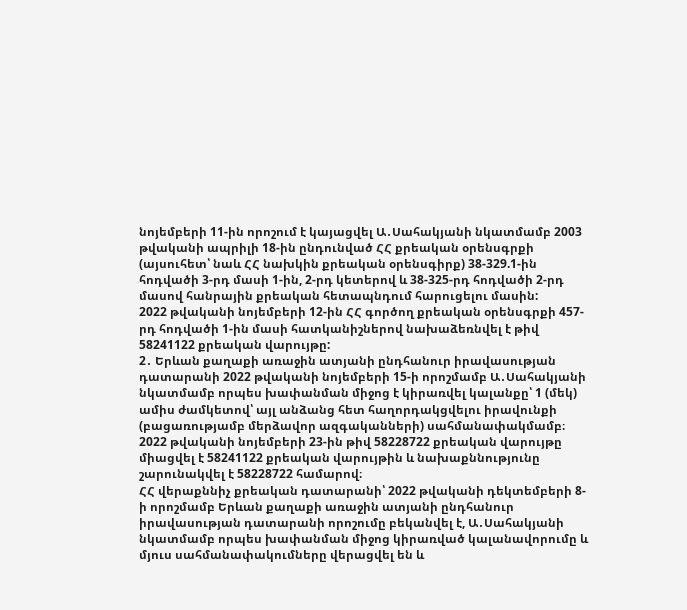նոյեմբերի 11-ին որոշում է կայացվել Ա․Սահակյանի նկատմամբ 2003 թվականի ապրիլի 18-ին ընդունված ՀՀ քրեական օրենսգրքի (այսուհետ՝ նաև ՀՀ նախկին քրեական օրենսգիրք) 38-329.1-ին հոդվածի 3-րդ մասի 1-ին, 2-րդ կետերով և 38-325-րդ հոդվածի 2-րդ մասով հանրային քրեական հետապնդում հարուցելու մասին:
2022 թվականի նոյեմբերի 12-ին ՀՀ գործող քրեական օրենսգրքի 457-րդ հոդվածի 1-ին մասի հատկանիշներով նախաձեռնվել է թիվ 58241122 քրեական վարույթը:
2․ Երևան քաղաքի առաջին ատյանի ընդհանուր իրավասության դատարանի 2022 թվականի նոյեմբերի 15-ի որոշմամբ Ա․Սահակյանի նկատմամբ որպես խափանման միջոց է կիրառվել կալանքը՝ 1 (մեկ) ամիս ժամկետով՝ այլ անձանց հետ հաղորդակցվելու իրավունքի (բացառությամբ մերձավոր ազգականների) սահմանափակմամբ։
2022 թվականի նոյեմբերի 23-ին թիվ 58228722 քրեական վարույթը միացվել է 58241122 քրեական վարույթին և նախաքննությունը շարունակվել է 58228722 համարով։
ՀՀ վերաքննիչ քրեական դատարանի՝ 2022 թվականի դեկտեմբերի 8-ի որոշմամբ Երևան քաղաքի առաջին ատյանի ընդհանուր իրավասության դատարանի որոշումը բեկանվել է, Ա․Սահակյանի նկատմամբ որպես խափանման միջոց կիրառված կալանավորումը և մյուս սահմանափակումները վերացվել են և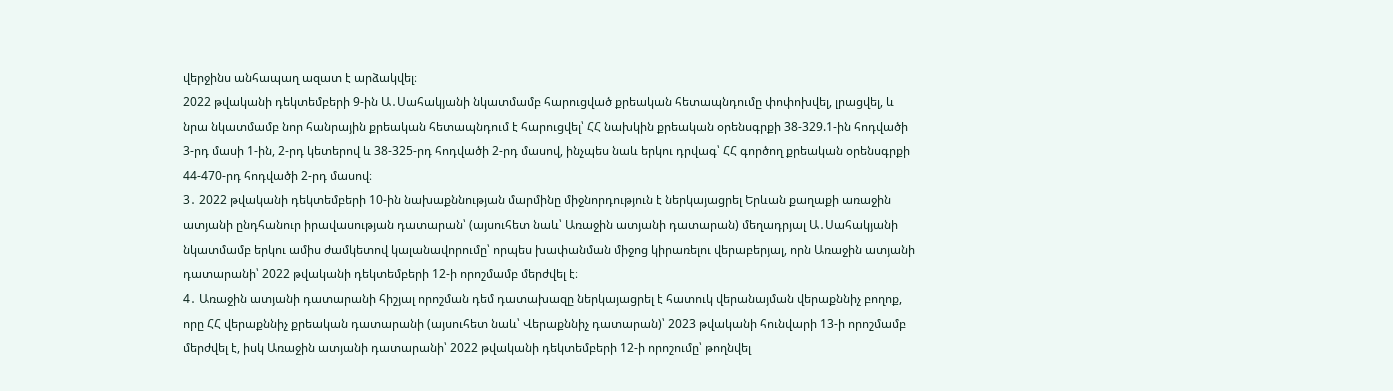վերջինս անհապաղ ազատ է արձակվել։
2022 թվականի դեկտեմբերի 9-ին Ա․Սահակյանի նկատմամբ հարուցված քրեական հետապնդումը փոփոխվել, լրացվել, և նրա նկատմամբ նոր հանրային քրեական հետապնդում է հարուցվել՝ ՀՀ նախկին քրեական օրենսգրքի 38-329.1-ին հոդվածի 3-րդ մասի 1-ին, 2-րդ կետերով և 38-325-րդ հոդվածի 2-րդ մասով, ինչպես նաև երկու դրվագ՝ ՀՀ գործող քրեական օրենսգրքի 44-470-րդ հոդվածի 2-րդ մասով։
3․ 2022 թվականի դեկտեմբերի 10-ին նախաքննության մարմինը միջնորդություն է ներկայացրել Երևան քաղաքի առաջին ատյանի ընդհանուր իրավասության դատարան՝ (այսուհետ նաև՝ Առաջին ատյանի դատարան) մեղադրյալ Ա․Սահակյանի նկատմամբ երկու ամիս ժամկետով կալանավորումը՝ որպես խափանման միջոց կիրառելու վերաբերյալ, որն Առաջին ատյանի դատարանի՝ 2022 թվականի դեկտեմբերի 12-ի որոշմամբ մերժվել է։
4․ Առաջին ատյանի դատարանի հիշյալ որոշման դեմ դատախազը ներկայացրել է հատուկ վերանայման վերաքննիչ բողոք, որը ՀՀ վերաքննիչ քրեական դատարանի (այսուհետ նաև՝ Վերաքննիչ դատարան)՝ 2023 թվականի հունվարի 13-ի որոշմամբ մերժվել է, իսկ Առաջին ատյանի դատարանի՝ 2022 թվականի դեկտեմբերի 12-ի որոշումը՝ թողնվել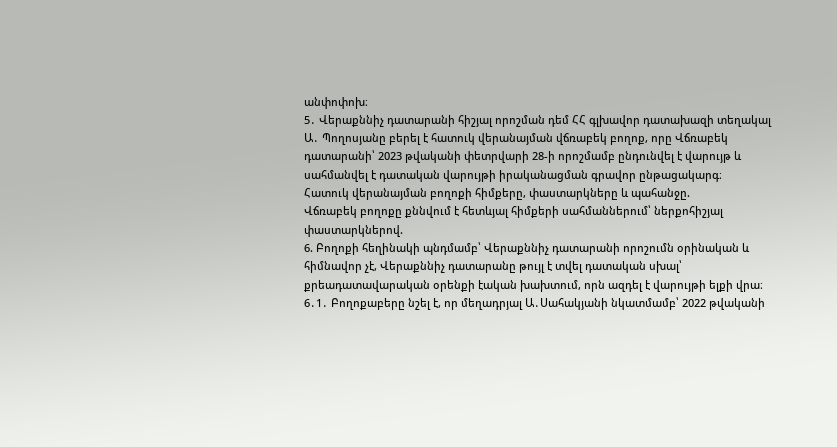անփոփոխ։
5․ Վերաքննիչ դատարանի հիշյալ որոշման դեմ ՀՀ գլխավոր դատախազի տեղակալ Ա․ Պողոսյանը բերել է հատուկ վերանայման վճռաբեկ բողոք, որը Վճռաբեկ դատարանի՝ 2023 թվականի փետրվարի 28-ի որոշմամբ ընդունվել է վարույթ և սահմանվել է դատական վարույթի իրականացման գրավոր ընթացակարգ։
Հատուկ վերանայման բողոքի հիմքերը, փաստարկները և պահանջը.
Վճռաբեկ բողոքը քննվում է հետևյալ հիմքերի սահմաններում՝ ներքոհիշյալ փաստարկներով.
6. Բողոքի հեղինակի պնդմամբ՝ Վերաքննիչ դատարանի որոշումն օրինական և հիմնավոր չէ, Վերաքննիչ դատարանը թույլ է տվել դատական սխալ՝ քրեադատավարական օրենքի էական խախտում, որն ազդել է վարույթի ելքի վրա։
6․1․ Բողոքաբերը նշել է, որ մեղադրյալ Ա․Սահակյանի նկատմամբ՝ 2022 թվականի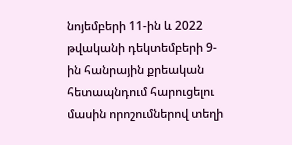նոյեմբերի 11-ին և 2022 թվականի դեկտեմբերի 9-ին հանրային քրեական հետապնդում հարուցելու մասին որոշումներով տեղի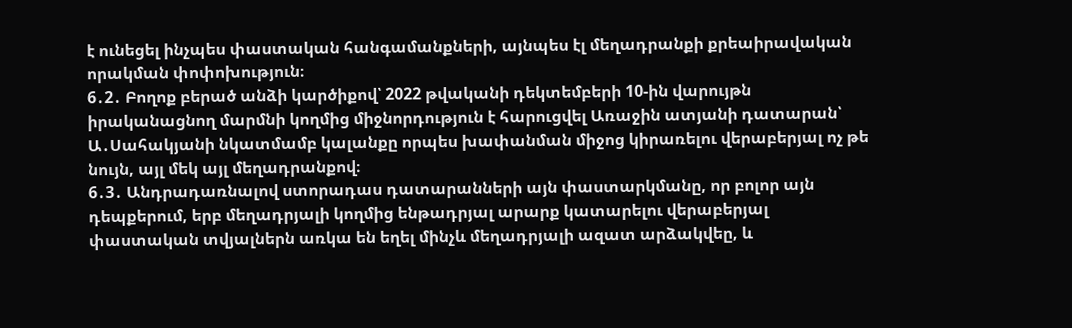է ունեցել ինչպես փաստական հանգամանքների, այնպես էլ մեղադրանքի քրեաիրավական որակման փոփոխություն։
6․2․ Բողոք բերած անձի կարծիքով՝ 2022 թվականի դեկտեմբերի 10-ին վարույթն իրականացնող մարմնի կողմից միջնորդություն է հարուցվել Առաջին ատյանի դատարան՝ Ա․Սահակյանի նկատմամբ կալանքը որպես խափանման միջոց կիրառելու վերաբերյալ ոչ թե նույն, այլ մեկ այլ մեղադրանքով։
6․3․ Անդրադառնալով ստորադաս դատարանների այն փաստարկմանը, որ բոլոր այն դեպքերում, երբ մեղադրյալի կողմից ենթադրյալ արարք կատարելու վերաբերյալ փաստական տվյալներն առկա են եղել մինչև մեղադրյալի ազատ արձակվեը, և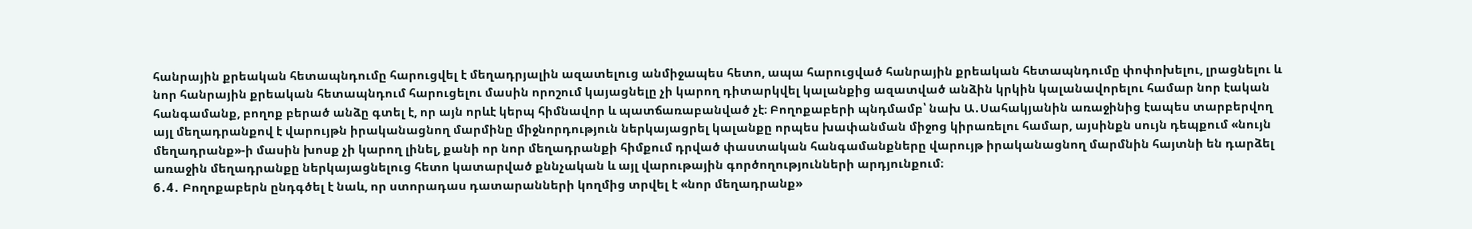հանրային քրեական հետապնդումը հարուցվել է մեղադրյալին ազատելուց անմիջապես հետո, ապա հարուցված հանրային քրեական հետապնդումը փոփոխելու, լրացնելու և նոր հանրային քրեական հետապնդում հարուցելու մասին որոշում կայացնելը չի կարող դիտարկվել կալանքից ազատված անձին կրկին կալանավորելու համար նոր էական հանգամանք, բողոք բերած անձը գտել է, որ այն որևէ կերպ հիմնավոր և պատճառաբանված չէ։ Բողոքաբերի պնդմամբ՝ նախ Ա․Սահակյանին առաջինից էապես տարբերվող այլ մեղադրանքով է վարույթն իրականացնող մարմինը միջնորդություն ներկայացրել կալանքը որպես խափանման միջոց կիրառելու համար, այսինքն սույն դեպքում «նույն մեղադրանք»-ի մասին խոսք չի կարող լինել, քանի որ նոր մեղադրանքի հիմքում դրված փաստական հանգամանքները վարույթ իրականացնող մարմնին հայտնի են դարձել առաջին մեղադրանքը ներկայացնելուց հետո կատարված քննչական և այլ վարութային գործողությունների արդյունքում։
6․4․ Բողոքաբերն ընդգծել է նաև, որ ստորադաս դատարանների կողմից տրվել է «նոր մեղադրանք»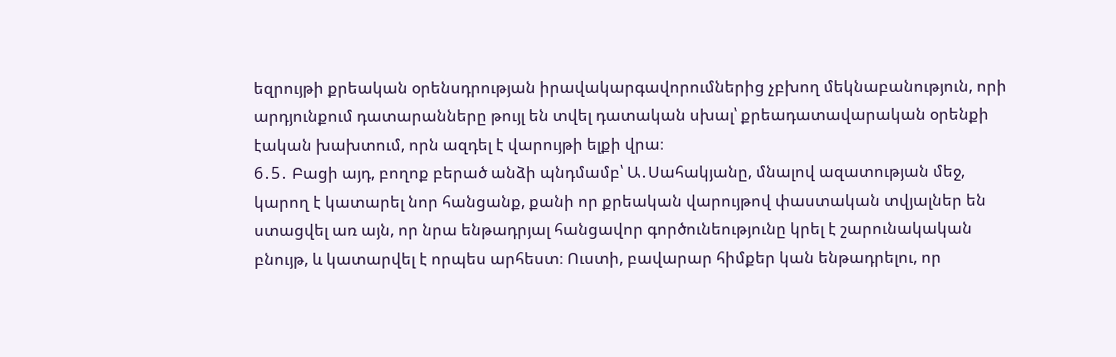եզրույթի քրեական օրենսդրության իրավակարգավորումներից չբխող մեկնաբանություն, որի արդյունքում դատարանները թույլ են տվել դատական սխալ՝ քրեադատավարական օրենքի էական խախտում, որն ազդել է վարույթի ելքի վրա։
6․5․ Բացի այդ, բողոք բերած անձի պնդմամբ՝ Ա․Սահակյանը, մնալով ազատության մեջ, կարող է կատարել նոր հանցանք, քանի որ քրեական վարույթով փաստական տվյալներ են ստացվել առ այն, որ նրա ենթադրյալ հանցավոր գործունեությունը կրել է շարունակական բնույթ, և կատարվել է որպես արհեստ։ Ուստի, բավարար հիմքեր կան ենթադրելու, որ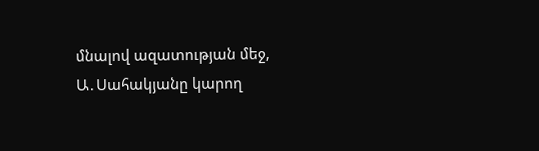մնալով ազատության մեջ, Ա․Սահակյանը կարող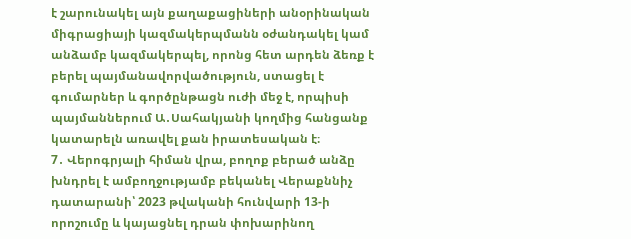է շարունակել այն քաղաքացիների անօրինական միգրացիայի կազմակերպմանն օժանդակել կամ անձամբ կազմակերպել, որոնց հետ արդեն ձեռք է բերել պայմանավորվածություն, ստացել է գումարներ և գործընթացն ուժի մեջ է, որպիսի պայմաններում Ա․Սահակյանի կողմից հանցանք կատարելն առավել քան իրատեսական է։
7․ Վերոգրյալի հիման վրա, բողոք բերած անձը խնդրել է ամբողջությամբ բեկանել Վերաքննիչ դատարանի՝ 2023 թվականի հունվարի 13-ի որոշումը և կայացնել դրան փոխարինող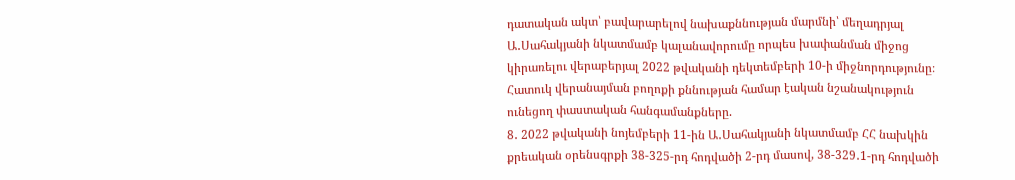դատական ակտ՝ բավարարելով նախաքննության մարմնի՝ մեղադրյալ Ա․Սահակյանի նկատմամբ կալանավորումը որպես խափանման միջոց կիրառելու վերաբերյալ 2022 թվականի դեկտեմբերի 10-ի միջնորդությունը։
Հատուկ վերանայման բողոքի քննության համար էական նշանակություն ունեցող փաստական հանգամանքները.
8․ 2022 թվականի նոյեմբերի 11-ին Ա․Սահակյանի նկատմամբ ՀՀ նախկին քրեական օրենսգրքի 38-325-րդ հոդվածի 2-րդ մասով, 38-329․1-րդ հոդվածի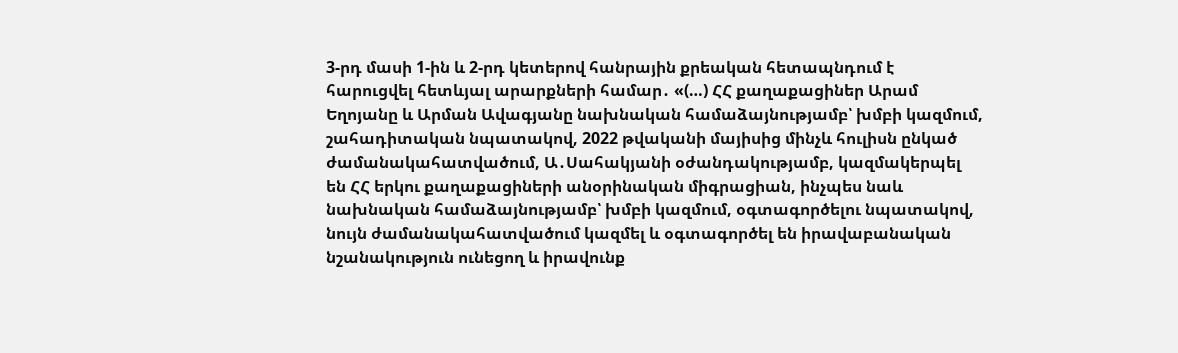3-րդ մասի 1-ին և 2-րդ կետերով հանրային քրեական հետապնդում է հարուցվել հետևյալ արարքների համար․ «(…) ՀՀ քաղաքացիներ Արամ Եղոյանը և Արման Ավագյանը նախնական համաձայնությամբ՝ խմբի կազմում, շահադիտական նպատակով, 2022 թվականի մայիսից մինչև հուլիսն ընկած ժամանակահատվածում, Ա․Սահակյանի օժանդակությամբ, կազմակերպել են ՀՀ երկու քաղաքացիների անօրինական միգրացիան, ինչպես նաև նախնական համաձայնությամբ՝ խմբի կազմում, օգտագործելու նպատակով, նույն ժամանակահատվածում կազմել և օգտագործել են իրավաբանական նշանակություն ունեցող և իրավունք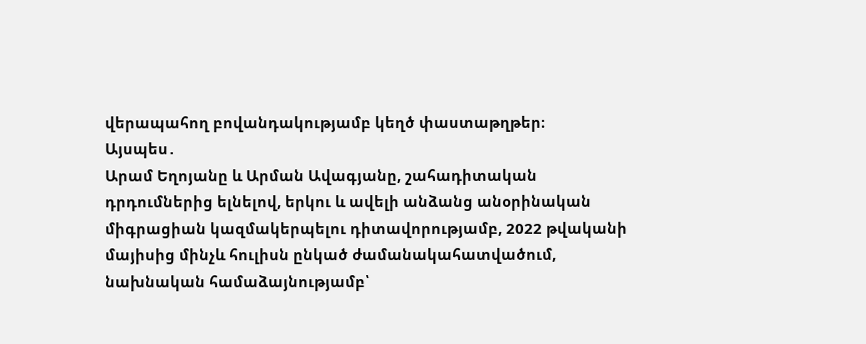վերապահող բովանդակությամբ կեղծ փաստաթղթեր։
Այսպես․
Արամ Եղոյանը և Արման Ավագյանը, շահադիտական դրդումներից ելնելով, երկու և ավելի անձանց անօրինական միգրացիան կազմակերպելու դիտավորությամբ, 2022 թվականի մայիսից մինչև հուլիսն ընկած ժամանակահատվածում, նախնական համաձայնությամբ՝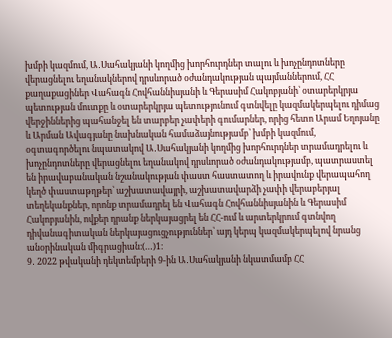խմբի կազմում, Ա․Սահակյանի կողմից խորհուրդներ տալու և խոչընդոտները վերացնելու եղանակներով դրսևորած օժանդակության պայմաններում, ՀՀ քաղաքացիներ Վահագն Հովհաննիսյանի և Գերասիմ Հակոբյանի՝ օտարերկրյա պետության մուտքը և օտարերկրյա պետությունում գտնվելը կազմակերպելու դիմաց վերջիններից պահանջել են տարբեր չափերի գումարներ, որից հետո Արամ Եղոյանը և Արման Ավագյանը նախնական համաձայնությամբ՝ խմբի կազմում, օգտագործելու նպատակով Ա․Սահակյանի կողմից խորհուրդներ տրամադրելու և խոչընդոտները վերացնելու եղանակով դրսևորած օժանդակությամբ, պատրաստել են իրավաբանական նշանակության փաստ հաստատող և իրավունք վերապահող կեղծ փաստաթղթեր՝ աշխատավայրի, աշխատավարձի չափի վերաբերյալ տեղեկանքներ, որոնք տրամադրել են Վահագն Հովհաննիսյանին և Գերասիմ Հակոբյանին, ովքեր դրանք ներկայացրել են ՀՀ-ում և արտերկրում գտնվող դիվանագիտական ներկայացուցչություններ՝ այդ կերպ կազմակերպելով նրանց անօրինական միգրացիան։(…)1։
9․ 2022 թվականի դեկտեմբերի 9-ին Ա․Սահակյանի նկատմամբ ՀՀ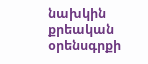նախկին քրեական օրենսգրքի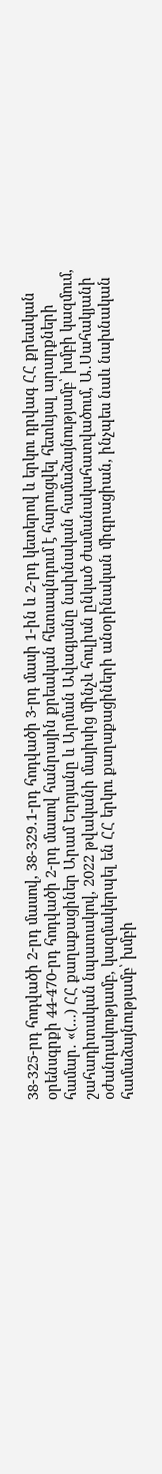38-325-րդ հոդվածի 2-րդ մասով, 38-329․1-րդ հոդվածի 3-րդ մասի 1-ին և 2-րդ կետերով և երկու դրվագ ՀՀ քրեական օրենսգրքի 44-470-րդ հոդվածի 2-րդ մասով հանրային քրեական հետապնդում է հարուցվել հետևյալ արարքների համար․ «(…) ՀՀ քաղաքացիներ Արամ Եղոյանը և Արման Ավագյանը նախնական համաձայնությամբ՝ խմբի կազմում, շահադիտական նպատակով, 2022 թվականի մայիսից մինչև հուլիսն ընկած ժամանակահատվածում, Ա․Սահակյանի օժանդակությամբ, կազմակերպել են ՀՀ երկու քաղաքացիների անօրինական միգրացիան, ինչպես նաև նախնական համաձայնությամբ՝ խմբի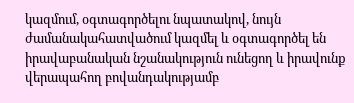կազմում, օգտագործելու նպատակով, նույն ժամանակահատվածում կազմել և օգտագործել են իրավաբանական նշանակություն ունեցող և իրավունք վերապահող բովանդակությամբ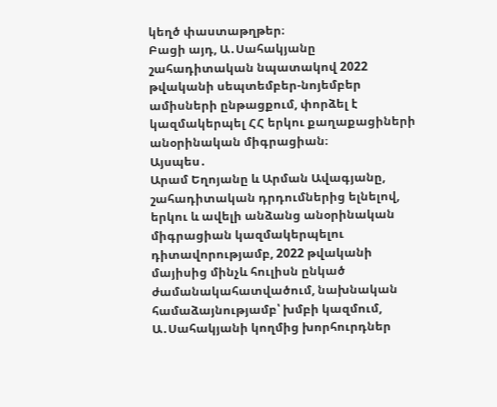կեղծ փաստաթղթեր։
Բացի այդ, Ա․Սահակյանը շահադիտական նպատակով 2022 թվականի սեպտեմբեր-նոյեմբեր ամիսների ընթացքում, փորձել է կազմակերպել ՀՀ երկու քաղաքացիների անօրինական միգրացիան։
Այսպես․
Արամ Եղոյանը և Արման Ավագյանը, շահադիտական դրդումներից ելնելով, երկու և ավելի անձանց անօրինական միգրացիան կազմակերպելու դիտավորությամբ, 2022 թվականի մայիսից մինչև հուլիսն ընկած ժամանակահատվածում, նախնական համաձայնությամբ՝ խմբի կազմում, Ա․Սահակյանի կողմից խորհուրդներ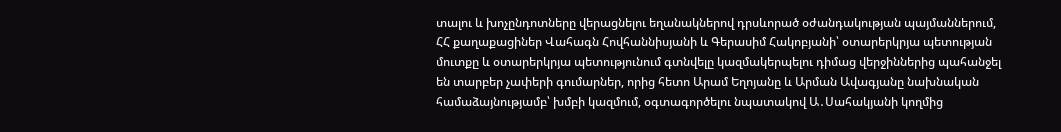տալու և խոչընդոտները վերացնելու եղանակներով դրսևորած օժանդակության պայմաններում, ՀՀ քաղաքացիներ Վահագն Հովհաննիսյանի և Գերասիմ Հակոբյանի՝ օտարերկրյա պետության մուտքը և օտարերկրյա պետությունում գտնվելը կազմակերպելու դիմաց վերջիններից պահանջել են տարբեր չափերի գումարներ, որից հետո Արամ Եղոյանը և Արման Ավագյանը նախնական համաձայնությամբ՝ խմբի կազմում, օգտագործելու նպատակով Ա․Սահակյանի կողմից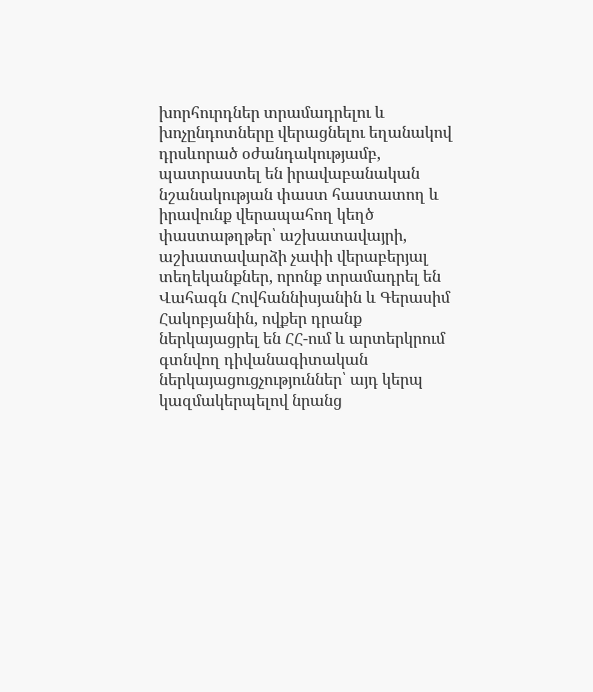խորհուրդներ տրամադրելու և խոչընդոտները վերացնելու եղանակով դրսևորած օժանդակությամբ, պատրաստել են իրավաբանական նշանակության փաստ հաստատող և իրավունք վերապահող կեղծ փաստաթղթեր՝ աշխատավայրի, աշխատավարձի չափի վերաբերյալ տեղեկանքներ, որոնք տրամադրել են Վահագն Հովհաննիսյանին և Գերասիմ Հակոբյանին, ովքեր դրանք ներկայացրել են ՀՀ-ում և արտերկրում գտնվող դիվանագիտական ներկայացուցչություններ՝ այդ կերպ կազմակերպելով նրանց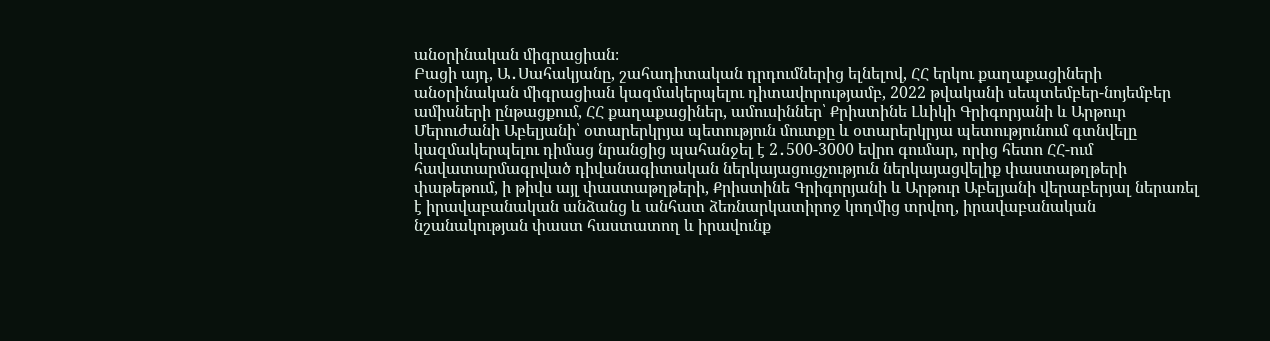անօրինական միգրացիան։
Բացի այդ, Ա․Սահակյանը, շահադիտական դրդումներից ելնելով, ՀՀ երկու քաղաքացիների անօրինական միգրացիան կազմակերպելու դիտավորությամբ, 2022 թվականի սեպտեմբեր-նոյեմբեր ամիսների ընթացքում, ՀՀ քաղաքացիներ, ամուսիններ՝ Քրիստինե Լևիկի Գրիգորյանի և Արթուր Մերուժանի Աբելյանի՝ օտարերկրյա պետություն մուտքը և օտարերկրյա պետությունում գտնվելը կազմակերպելու դիմաց նրանցից պահանջել է 2․500-3000 եվրո գումար, որից հետո ՀՀ-ում հավատարմագրված դիվանագիտական ներկայացուցչություն ներկայացվելիք փաստաթղթերի փաթեթում, ի թիվս այլ փաստաթղթերի, Քրիստինե Գրիգորյանի և Արթուր Աբելյանի վերաբերյալ ներառել է իրավաբանական անձանց և անհատ ձեռնարկատիրոջ կողմից տրվող, իրավաբանական նշանակության փաստ հաստատող և իրավունք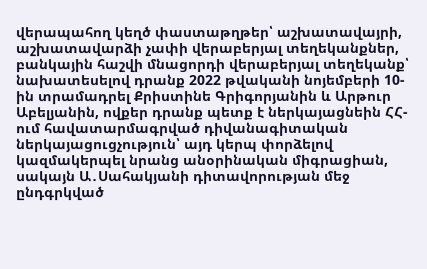վերապահող կեղծ փաստաթղթեր՝ աշխատավայրի, աշխատավարձի չափի վերաբերյալ տեղեկանքներ, բանկային հաշվի մնացորդի վերաբերյալ տեղեկանք՝ նախատեսելով դրանք 2022 թվականի նոյեմբերի 10-ին տրամադրել Քրիստինե Գրիգորյանին և Արթուր Աբելյանին, ովքեր դրանք պետք է ներկայացնեին ՀՀ-ում հավատարմագրված դիվանագիտական ներկայացուցչություն՝ այդ կերպ փորձելով կազմակերպել նրանց անօրինական միգրացիան, սակայն Ա․Սահակյանի դիտավորության մեջ ընդգրկված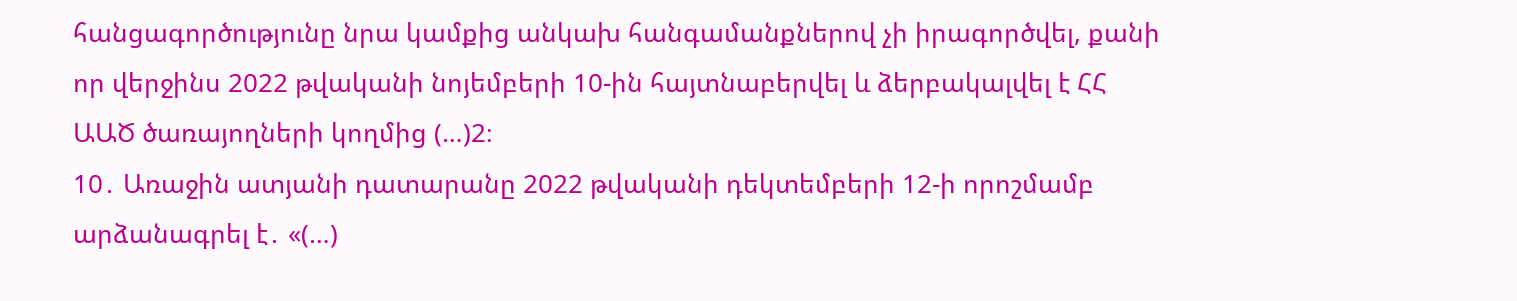հանցագործությունը նրա կամքից անկախ հանգամանքներով չի իրագործվել, քանի որ վերջինս 2022 թվականի նոյեմբերի 10-ին հայտնաբերվել և ձերբակալվել է ՀՀ ԱԱԾ ծառայողների կողմից (…)2։
10․ Առաջին ատյանի դատարանը 2022 թվականի դեկտեմբերի 12-ի որոշմամբ արձանագրել է․ «(…)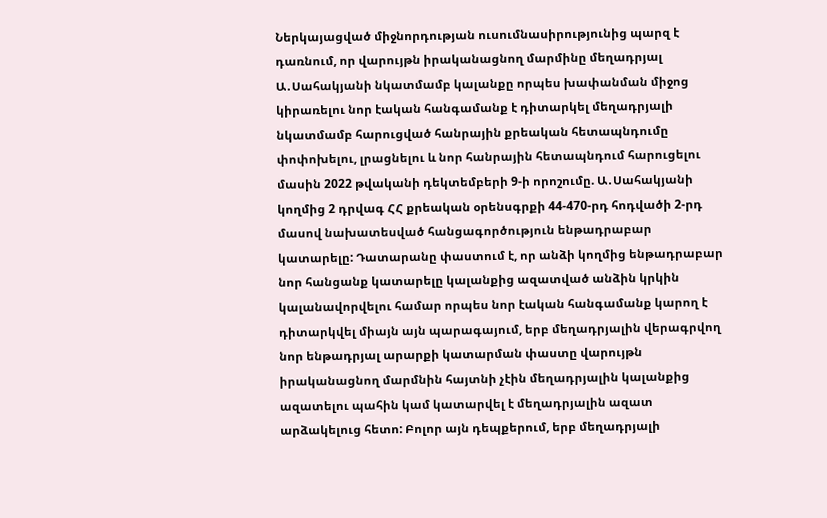Ներկայացված միջնորդության ուսումնասիրությունից պարզ է դառնում, որ վարույթն իրականացնող մարմինը մեղադրյալ Ա․Սահակյանի նկատմամբ կալանքը որպես խափանման միջոց կիրառելու նոր էական հանգամանք է դիտարկել մեղադրյալի նկատմամբ հարուցված հանրային քրեական հետապնդումը փոփոխելու, լրացնելու և նոր հանրային հետապնդում հարուցելու մասին 2022 թվականի դեկտեմբերի 9-ի որոշումը. Ա․Սահակյանի կողմից 2 դրվագ ՀՀ քրեական օրենսգրքի 44-470-րդ հոդվածի 2-րդ մասով նախատեսված հանցագործություն ենթադրաբար կատարելը: Դատարանը փաստում է, որ անձի կողմից ենթադրաբար նոր հանցանք կատարելը կալանքից ազատված անձին կրկին կալանավորվելու համար որպես նոր էական հանգամանք կարող է դիտարկվել միայն այն պարագայում, երբ մեղադրյալին վերագրվող նոր ենթադրյալ արարքի կատարման փաստը վարույթն իրականացնող մարմնին հայտնի չէին մեղադրյալին կալանքից ազատելու պահին կամ կատարվել է մեղադրյալին ազատ արձակելուց հետո: Բոլոր այն դեպքերում, երբ մեղադրյալի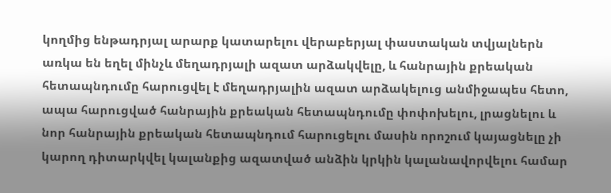կողմից ենթադրյալ արարք կատարելու վերաբերյալ փաստական տվյալներն առկա են եղել մինչև մեղադրյալի ազատ արձակվելը, և հանրային քրեական հետապնդումը հարուցվել է մեղադրյալին ազատ արձակելուց անմիջապես հետո, ապա հարուցված հանրային քրեական հետապնդումը փոփոխելու, լրացնելու և նոր հանրային քրեական հետապնդում հարուցելու մասին որոշում կայացնելը չի կարող դիտարկվել կալանքից ազատված անձին կրկին կալանավորվելու համար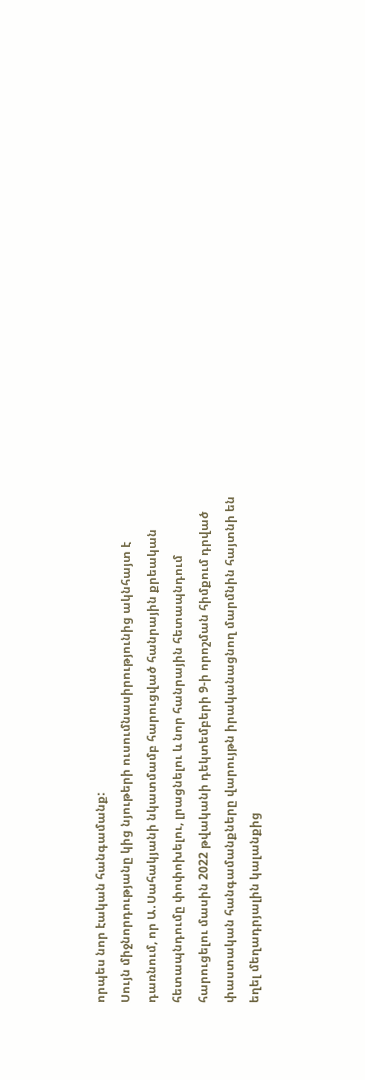որպես նոր էական հանգամանք:
Սույն միջնորդությանը կից նյութերի ուսումնասիրությունից ակնհայտ է դառնում, որ Ա․Սահակյանի նկատմամբ հարուցված հանրային քրեական հետապնդումը փոփոխելու, լրացնելու և նոր հանրային հետապնդում հարուցելու մասին 2022 թվականի դեկտեմբերի 9-ի որոշման հիմքում դրված փաստական հանգամանքները վարույթն իրականացնող մարմնին հայտնի են եղել մեղադրյալին կալանքից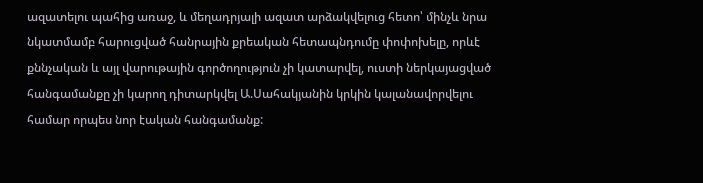ազատելու պահից առաջ, և մեղադրյալի ազատ արձակվելուց հետո՝ մինչև նրա նկատմամբ հարուցված հանրային քրեական հետապնդումը փոփոխելը, որևէ քննչական և այլ վարութային գործողություն չի կատարվել, ուստի ներկայացված հանգամանքը չի կարող դիտարկվել Ա.Սահակյանին կրկին կալանավորվելու համար որպես նոր էական հանգամանք: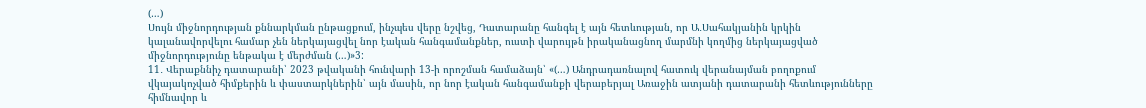(…)
Սույն միջնորդության քննարկման ընթացքում, ինչպես վերը նշվեց, Դատարանը հանգել է այն հետևության, որ Ա․Սահակյանին կրկին կալանավորվելու համար չեն ներկայացվել նոր էական հանգամանքներ, ուստի վարույթն իրականացնող մարմնի կողմից ներկայացված միջնորդությունը ենթակա է մերժման (…)»3:
11․ Վերաքննիչ դատարանի՝ 2023 թվականի հունվարի 13-ի որոշման համաձայն՝ «(…) Անդրադառնալով հատուկ վերանայման բողոքում վկայակոչված հիմքերին և փաստարկներին՝ այն մասին, որ նոր էական հանգամանքի վերաբերյալ Առաջին ատյանի դատարանի հետևությունները հիմնավոր և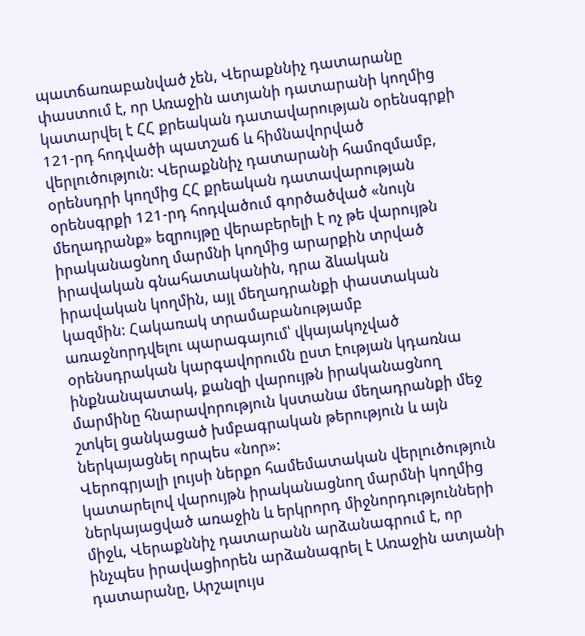պատճառաբանված չեն, Վերաքննիչ դատարանը փաստում է, որ Առաջին ատյանի դատարանի կողմից կատարվել է ՀՀ քրեական դատավարության օրենսգրքի 121-րդ հոդվածի պատշաճ և հիմնավորված վերլուծություն: Վերաքննիչ դատարանի համոզմամբ, օրենսդրի կողմից ՀՀ քրեական դատավարության օրենսգրքի 121-րդ հոդվածում գործածված «նույն մեղադրանք» եզրույթը վերաբերելի է ոչ թե վարույթն իրականացնող մարմնի կողմից արարքին տրված իրավական գնահատականին, դրա ձևական իրավական կողմին, այլ մեղադրանքի փաստական կազմին: Հակառակ տրամաբանությամբ առաջնորդվելու պարագայում՝ վկայակոչված օրենսդրական կարգավորումն ըստ էության կդառնա ինքնանպատակ, քանզի վարույթն իրականացնող մարմինը հնարավորություն կստանա մեղադրանքի մեջ շտկել ցանկացած խմբագրական թերություն և այն ներկայացնել որպես «նոր»:
Վերոգրյալի լույսի ներքո համեմատական վերլուծություն կատարելով վարույթն իրականացնող մարմնի կողմից ներկայացված առաջին և երկրորդ միջնորդությունների միջև, Վերաքննիչ դատարանն արձանագրում է, որ ինչպես իրավացիորեն արձանագրել է Առաջին ատյանի դատարանը, Արշալույս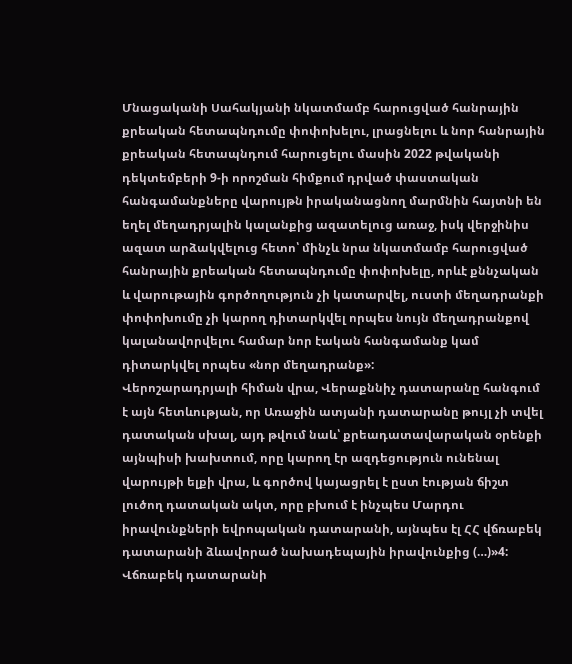Մնացականի Սահակյանի նկատմամբ հարուցված հանրային քրեական հետապնդումը փոփոխելու, լրացնելու և նոր հանրային քրեական հետապնդում հարուցելու մասին 2022 թվականի դեկտեմբերի 9-ի որոշման հիմքում դրված փաստական հանգամանքները վարույթն իրականացնող մարմնին հայտնի են եղել մեղադրյալին կալանքից ազատելուց առաջ, իսկ վերջինիս ազատ արձակվելուց հետո՝ մինչև նրա նկատմամբ հարուցված հանրային քրեական հետապնդումը փոփոխելը, որևէ քննչական և վարութային գործողություն չի կատարվել, ուստի մեղադրանքի փոփոխումը չի կարող դիտարկվել որպես նույն մեղադրանքով կալանավորվելու համար նոր էական հանգամանք կամ դիտարկվել որպես «նոր մեղադրանք»:
Վերոշարադրյալի հիման վրա, Վերաքննիչ դատարանը հանգում է այն հետևության, որ Առաջին ատյանի դատարանը թույլ չի տվել դատական սխալ, այդ թվում նաև՝ քրեադատավարական օրենքի այնպիսի խախտում, որը կարող էր ազդեցություն ունենալ վարույթի ելքի վրա, և գործով կայացրել է ըստ էության ճիշտ լուծող դատական ակտ, որը բխում է ինչպես Մարդու իրավունքների եվրոպական դատարանի, այնպես էլ ՀՀ վճռաբեկ դատարանի ձևավորած նախադեպային իրավունքից (…)»4:
Վճռաբեկ դատարանի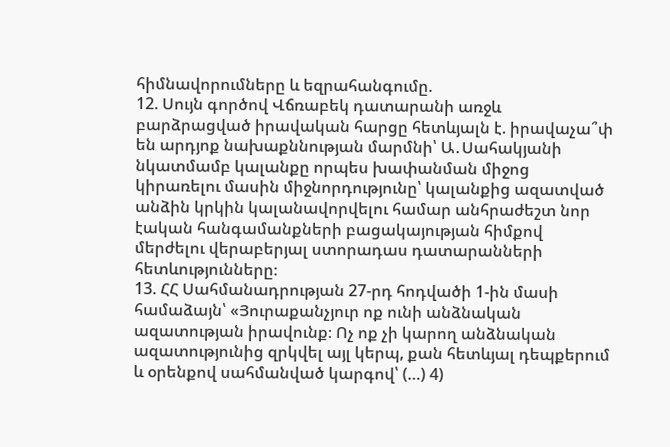հիմնավորումները և եզրահանգումը.
12. Սույն գործով Վճռաբեկ դատարանի առջև բարձրացված իրավական հարցը հետևյալն է. իրավաչա՞փ են արդյոք նախաքննության մարմնի՝ Ա․Սահակյանի նկատմամբ կալանքը որպես խափանման միջոց կիրառելու մասին միջնորդությունը՝ կալանքից ազատված անձին կրկին կալանավորվելու համար անհրաժեշտ նոր էական հանգամանքների բացակայության հիմքով մերժելու վերաբերյալ ստորադաս դատարանների հետևությունները։
13. ՀՀ Սահմանադրության 27-րդ հոդվածի 1-ին մասի համաձայն՝ «Յուրաքանչյուր ոք ունի անձնական ազատության իրավունք։ Ոչ ոք չի կարող անձնական ազատությունից զրկվել այլ կերպ, քան հետևյալ դեպքերում և օրենքով սահմանված կարգով՝ (…) 4)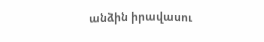անձին իրավասու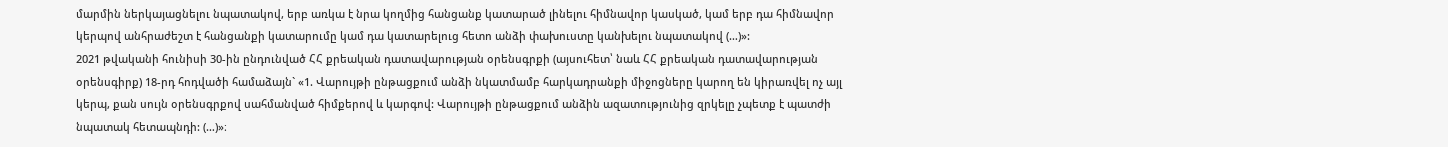մարմին ներկայացնելու նպատակով, երբ առկա է նրա կողմից հանցանք կատարած լինելու հիմնավոր կասկած, կամ երբ դա հիմնավոր կերպով անհրաժեշտ է հանցանքի կատարումը կամ դա կատարելուց հետո անձի փախուստը կանխելու նպատակով (…)»:
2021 թվականի հունիսի 30-ին ընդունված ՀՀ քրեական դատավարության օրենսգրքի (այսուհետ՝ նաև ՀՀ քրեական դատավարության օրենսգիրք) 18-րդ հոդվածի համաձայն` «1. Վարույթի ընթացքում անձի նկատմամբ հարկադրանքի միջոցները կարող են կիրառվել ոչ այլ կերպ, քան սույն օրենսգրքով սահմանված հիմքերով և կարգով: Վարույթի ընթացքում անձին ազատությունից զրկելը չպետք է պատժի նպատակ հետապնդի: (…)»։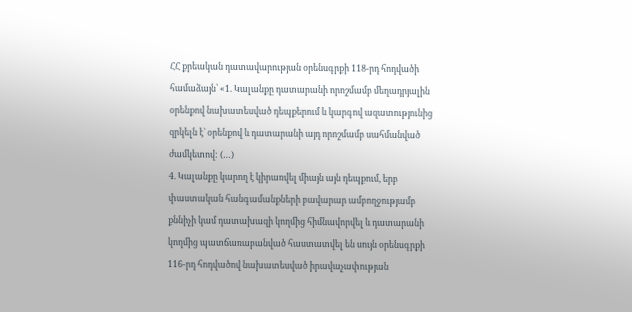ՀՀ քրեական դատավարության օրենսգրքի 118-րդ հոդվածի համաձայն՝ «1. Կալանքը դատարանի որոշմամբ մեղադրյալին օրենքով նախատեսված դեպքերում և կարգով ազատությունից զրկելն է` օրենքով և դատարանի այդ որոշմամբ սահմանված ժամկետով: (…)
4. Կալանքը կարող է կիրառվել միայն այն դեպքում, երբ փաստական հանգամանքների բավարար ամբողջությամբ քննիչի կամ դատախազի կողմից հիմնավորվել և դատարանի կողմից պատճառաբանված հաստատվել են սույն օրենսգրքի 116-րդ հոդվածով նախատեսված իրավաչափության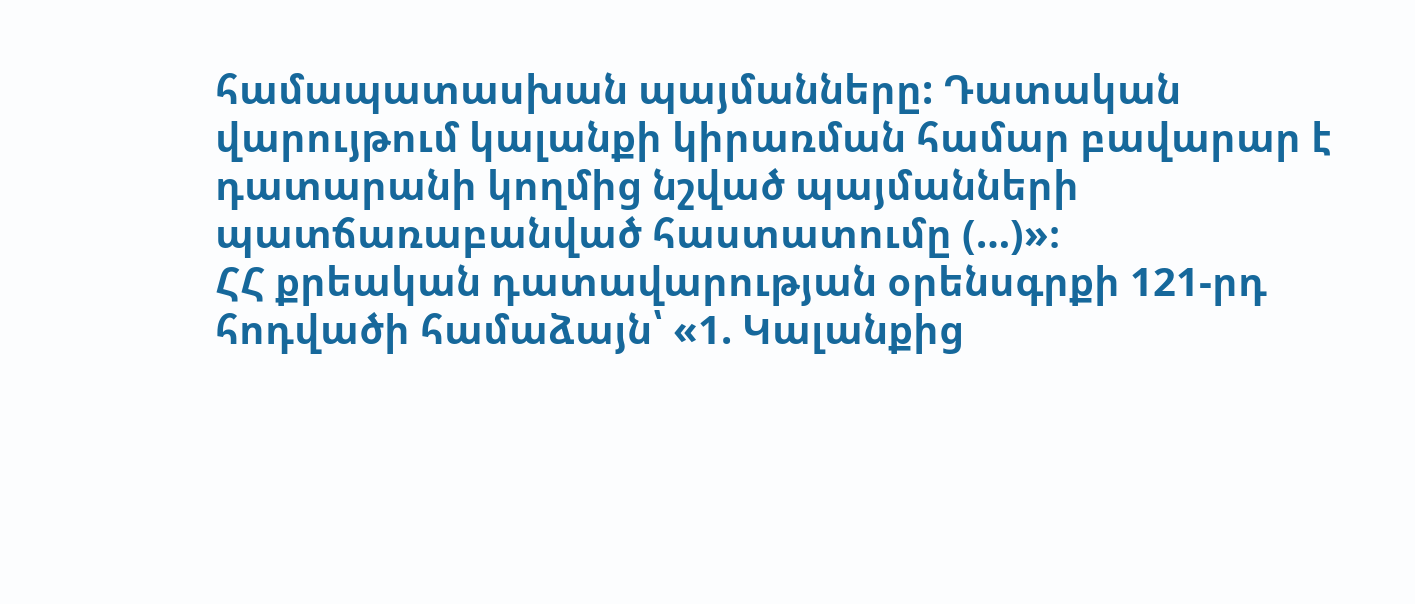համապատասխան պայմանները: Դատական վարույթում կալանքի կիրառման համար բավարար է դատարանի կողմից նշված պայմանների պատճառաբանված հաստատումը (…)»։
ՀՀ քրեական դատավարության օրենսգրքի 121-րդ հոդվածի համաձայն՝ «1. Կալանքից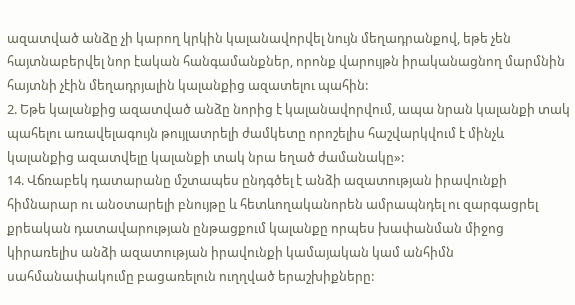ազատված անձը չի կարող կրկին կալանավորվել նույն մեղադրանքով, եթե չեն հայտնաբերվել նոր էական հանգամանքներ, որոնք վարույթն իրականացնող մարմնին հայտնի չէին մեղադրյալին կալանքից ազատելու պահին:
2. Եթե կալանքից ազատված անձը նորից է կալանավորվում, ապա նրան կալանքի տակ պահելու առավելագույն թույլատրելի ժամկետը որոշելիս հաշվարկվում է մինչև կալանքից ազատվելը կալանքի տակ նրա եղած ժամանակը»:
14. Վճռաբեկ դատարանը մշտապես ընդգծել է անձի ազատության իրավունքի հիմնարար ու անօտարելի բնույթը և հետևողականորեն ամրապնդել ու զարգացրել քրեական դատավարության ընթացքում կալանքը որպես խափանման միջոց կիրառելիս անձի ազատության իրավունքի կամայական կամ անհիմն սահմանափակումը բացառելուն ուղղված երաշխիքները: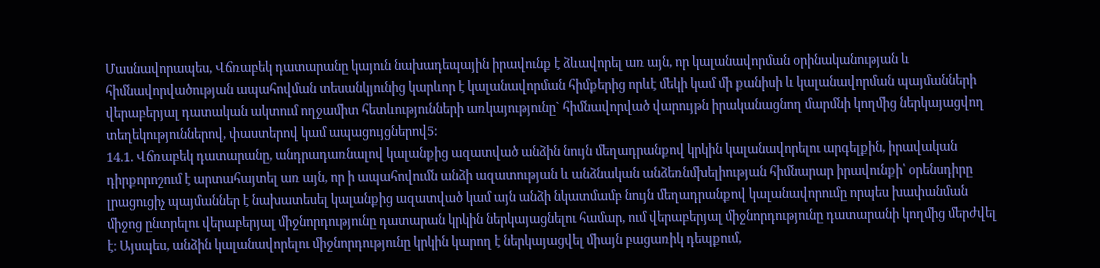Մասնավորապես, Վճռաբեկ դատարանը կայուն նախադեպային իրավունք է ձևավորել առ այն, որ կալանավորման օրինականության և հիմնավորվածության ապահովման տեսանկյունից կարևոր է կալանավորման հիմքերից որևէ մեկի կամ մի քանիսի և կալանավորման պայմանների վերաբերյալ դատական ակտում ողջամիտ հետևությունների առկայությունը` հիմնավորված վարույթն իրականացնող մարմնի կողմից ներկայացվող տեղեկություններով, փաստերով կամ ապացույցներով5:
14.1. Վճռաբեկ դատարանը, անդրադառնալով կալանքից ազատված անձին նույն մեղադրանքով կրկին կալանավորելու արգելքին, իրավական դիրքորոշում է արտահայտել առ այն, որ ի ապահովումն անձի ազատության և անձնական անձեռնմխելիության հիմնարար իրավունքի՝ օրենսդիրը լրացուցիչ պայմաններ է նախատեսել կալանքից ազատված կամ այն անձի նկատմամբ նույն մեղադրանքով կալանավորումը որպես խափանման միջոց ընտրելու վերաբերյալ միջնորդությունը դատարան կրկին ներկայացնելու համար, ում վերաբերյալ միջնորդությունը դատարանի կողմից մերժվել է։ Այսպես, անձին կալանավորելու միջնորդությունը կրկին կարող է ներկայացվել միայն բացառիկ դեպքում,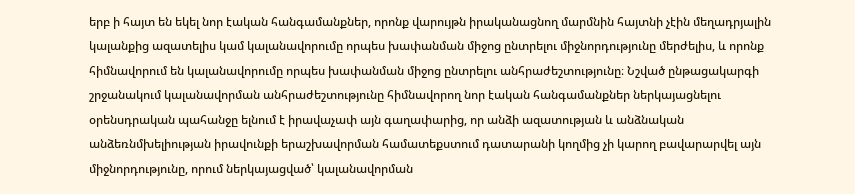երբ ի հայտ են եկել նոր էական հանգամանքներ, որոնք վարույթն իրականացնող մարմնին հայտնի չէին մեղադրյալին կալանքից ազատելիս կամ կալանավորումը որպես խափանման միջոց ընտրելու միջնորդությունը մերժելիս, և որոնք հիմնավորում են կալանավորումը որպես խափանման միջոց ընտրելու անհրաժեշտությունը։ Նշված ընթացակարգի շրջանակում կալանավորման անհրաժեշտությունը հիմնավորող նոր էական հանգամանքներ ներկայացնելու օրենսդրական պահանջը ելնում է իրավաչափ այն գաղափարից, որ անձի ազատության և անձնական անձեռնմխելիության իրավունքի երաշխավորման համատեքստում դատարանի կողմից չի կարող բավարարվել այն միջնորդությունը, որում ներկայացված՝ կալանավորման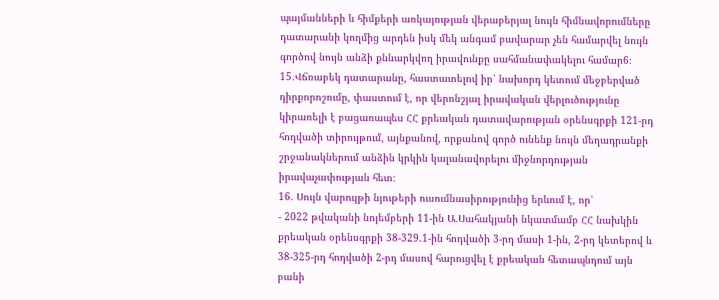պայմանների և հիմքերի առկայության վերաբերյալ նույն հիմնավորումները դատարանի կողմից արդեն իսկ մեկ անգամ բավարար չեն համարվել նույն գործով նույն անձի քննարկվող իրավունքը սահմանափակելու համար6։
15․Վճռաբեկ դատարանը, հաստատելով իր՝ նախորդ կետում մեջբերված դիրքորոշումը, փաստում է, որ վերոնշյալ իրավական վերլուծությունը կիրառելի է բացառապես ՀՀ քրեական դատավարության օրենսգրքի 121-րդ հոդվածի տիրույթում, այնքանով, որքանով գործ ունենք նույն մեղադրանքի շրջանակներում անձին կրկին կալանավորելու միջնորդության իրավաչափության հետ։
16. Սույն վարույթի նյութերի ուսումնասիրությունից երևում է, որ՝
- 2022 թվականի նոյեմբերի 11-ին Ա․Սահակյանի նկատմամբ ՀՀ նախկին քրեական օրենսգրքի 38-329.1-ին հոդվածի 3-րդ մասի 1-ին, 2-րդ կետերով և 38-325-րդ հոդվածի 2-րդ մասով հարուցվել է քրեական հետապնդում այն բանի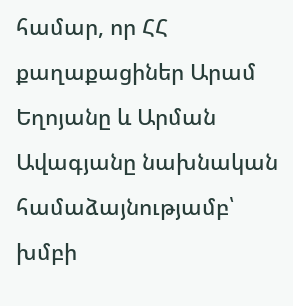համար, որ ՀՀ քաղաքացիներ Արամ Եղոյանը և Արման Ավագյանը նախնական համաձայնությամբ՝ խմբի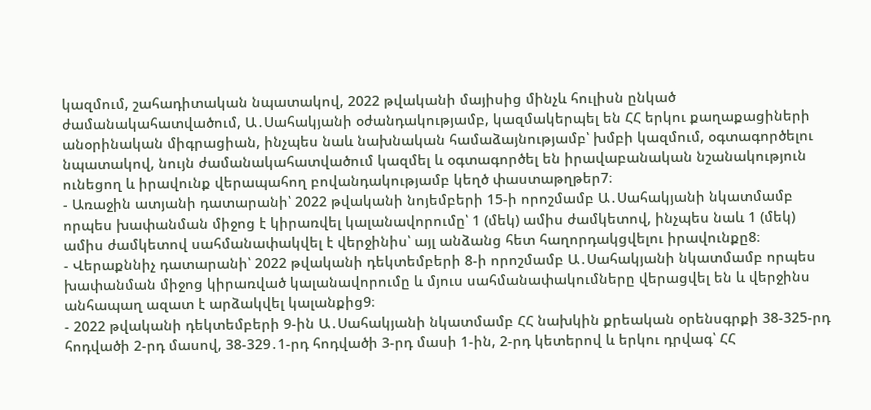կազմում, շահադիտական նպատակով, 2022 թվականի մայիսից մինչև հուլիսն ընկած ժամանակահատվածում, Ա․Սահակյանի օժանդակությամբ, կազմակերպել են ՀՀ երկու քաղաքացիների անօրինական միգրացիան, ինչպես նաև նախնական համաձայնությամբ՝ խմբի կազմում, օգտագործելու նպատակով, նույն ժամանակահատվածում կազմել և օգտագործել են իրավաբանական նշանակություն ունեցող և իրավունք վերապահող բովանդակությամբ կեղծ փաստաթղթեր7։
- Առաջին ատյանի դատարանի՝ 2022 թվականի նոյեմբերի 15-ի որոշմամբ Ա․Սահակյանի նկատմամբ որպես խափանման միջոց է կիրառվել կալանավորումը՝ 1 (մեկ) ամիս ժամկետով, ինչպես նաև 1 (մեկ) ամիս ժամկետով սահմանափակվել է վերջինիս՝ այլ անձանց հետ հաղորդակցվելու իրավունքը8։
- Վերաքննիչ դատարանի՝ 2022 թվականի դեկտեմբերի 8-ի որոշմամբ Ա․Սահակյանի նկատմամբ որպես խափանման միջոց կիրառված կալանավորումը և մյուս սահմանափակումները վերացվել են և վերջինս անհապաղ ազատ է արձակվել կալանքից9։
- 2022 թվականի դեկտեմբերի 9-ին Ա․Սահակյանի նկատմամբ ՀՀ նախկին քրեական օրենսգրքի 38-325-րդ հոդվածի 2-րդ մասով, 38-329․1-րդ հոդվածի 3-րդ մասի 1-ին, 2-րդ կետերով և երկու դրվագ՝ ՀՀ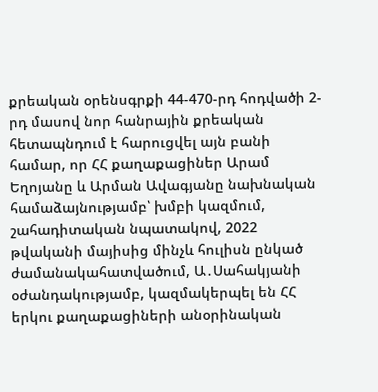քրեական օրենսգրքի 44-470-րդ հոդվածի 2-րդ մասով նոր հանրային քրեական հետապնդում է հարուցվել այն բանի համար, որ ՀՀ քաղաքացիներ Արամ Եղոյանը և Արման Ավագյանը նախնական համաձայնությամբ՝ խմբի կազմում, շահադիտական նպատակով, 2022 թվականի մայիսից մինչև հուլիսն ընկած ժամանակահատվածում, Ա․Սահակյանի օժանդակությամբ, կազմակերպել են ՀՀ երկու քաղաքացիների անօրինական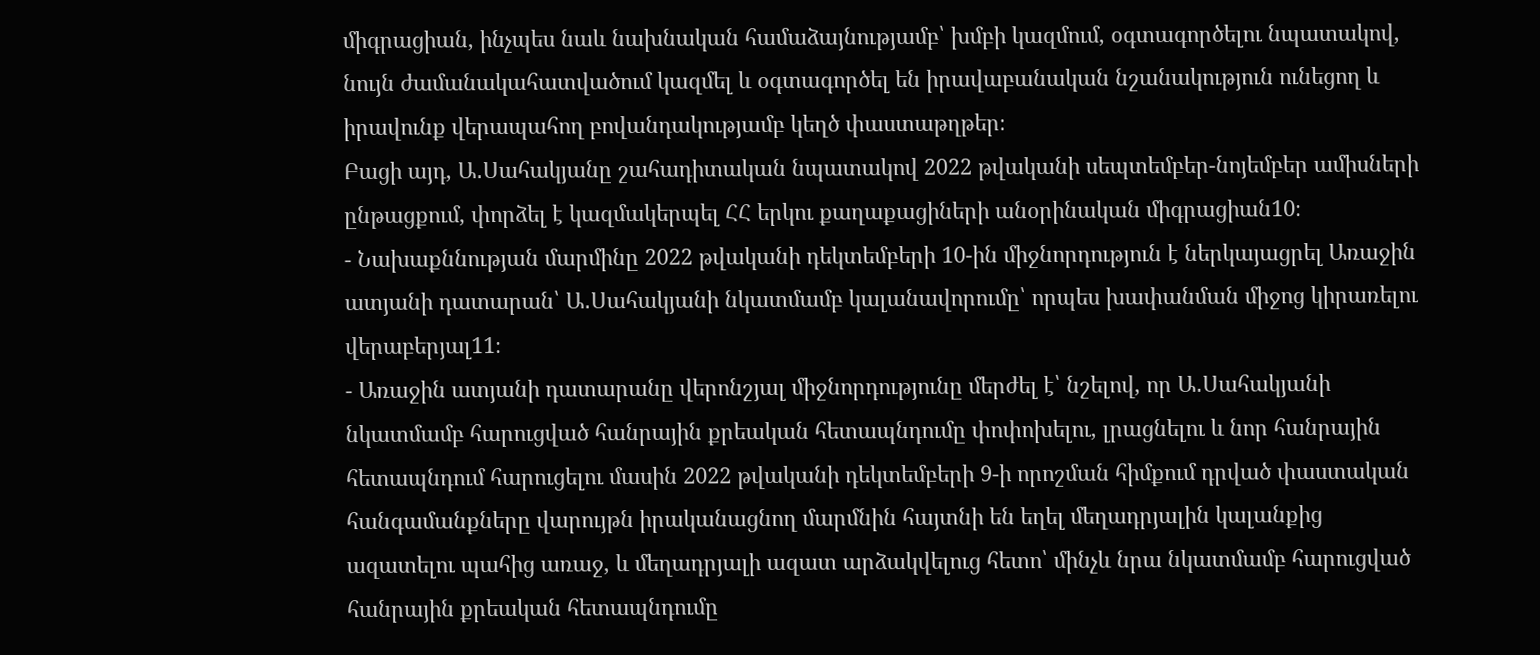միգրացիան, ինչպես նաև նախնական համաձայնությամբ՝ խմբի կազմում, օգտագործելու նպատակով, նույն ժամանակահատվածում կազմել և օգտագործել են իրավաբանական նշանակություն ունեցող և իրավունք վերապահող բովանդակությամբ կեղծ փաստաթղթեր։
Բացի այդ, Ա․Սահակյանը շահադիտական նպատակով 2022 թվականի սեպտեմբեր-նոյեմբեր ամիսների ընթացքում, փորձել է կազմակերպել ՀՀ երկու քաղաքացիների անօրինական միգրացիան10։
- Նախաքննության մարմինը 2022 թվականի դեկտեմբերի 10-ին միջնորդություն է ներկայացրել Առաջին ատյանի դատարան՝ Ա․Սահակյանի նկատմամբ կալանավորումը՝ որպես խափանման միջոց կիրառելու վերաբերյալ11։
- Առաջին ատյանի դատարանը վերոնշյալ միջնորդությունը մերժել է՝ նշելով, որ Ա․Սահակյանի նկատմամբ հարուցված հանրային քրեական հետապնդումը փոփոխելու, լրացնելու և նոր հանրային հետապնդում հարուցելու մասին 2022 թվականի դեկտեմբերի 9-ի որոշման հիմքում դրված փաստական հանգամանքները վարույթն իրականացնող մարմնին հայտնի են եղել մեղադրյալին կալանքից ազատելու պահից առաջ, և մեղադրյալի ազատ արձակվելուց հետո՝ մինչև նրա նկատմամբ հարուցված հանրային քրեական հետապնդումը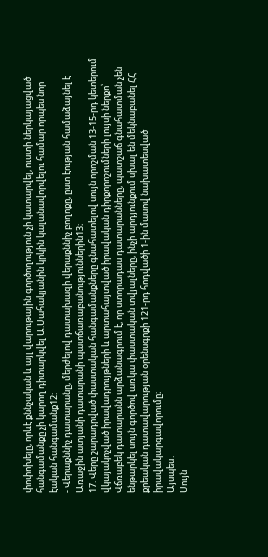փոփոխելը, որևէ քննչական և այլ վարութային գործողություն չի կատարվել, ուստի ներկայացված հանգամանքը չի կարող դիտարկվել Ա.Սահակյանին կրկին կալանավորվելու համար որպես նոր էական հանգամանք12:
- Վերաքննիչ դատարանը, մերժելով դատախազի վերաքննիչ բողոքը, ըստ էության համաձայնել է Առաջին ատյանի դատարանի պատճառաբանություններին13։
17. Վերը շարադրված փաստական հանգամանքները գնահատելով սույն որոշման 13-15-րդ կետերում վկայակոչված իրավադրույթների և արտահայտված իրավական դիրքորոշումների լույսի ներքո՝ Վճռաբեկ դատարանն արձանագրում է, որ ստորադաս դատարանները, պատշաճ գնահատման չեն ենթարկել սույն գործով առկա փաստական տվյալները, ինչի արդյունքում սխալ են մեկնաբանել ՀՀ քրեական դատավարության օրենսգրքի 121-րդ հոդվածի 1-ին մասով նախատեսված իրավակարգավորումը։
Այսպես․
Սույն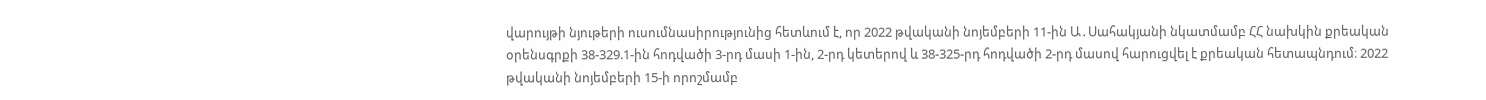վարույթի նյութերի ուսումնասիրությունից հետևում է, որ 2022 թվականի նոյեմբերի 11-ին Ա․Սահակյանի նկատմամբ ՀՀ նախկին քրեական օրենսգրքի 38-329.1-ին հոդվածի 3-րդ մասի 1-ին, 2-րդ կետերով և 38-325-րդ հոդվածի 2-րդ մասով հարուցվել է քրեական հետապնդում։ 2022 թվականի նոյեմբերի 15-ի որոշմամբ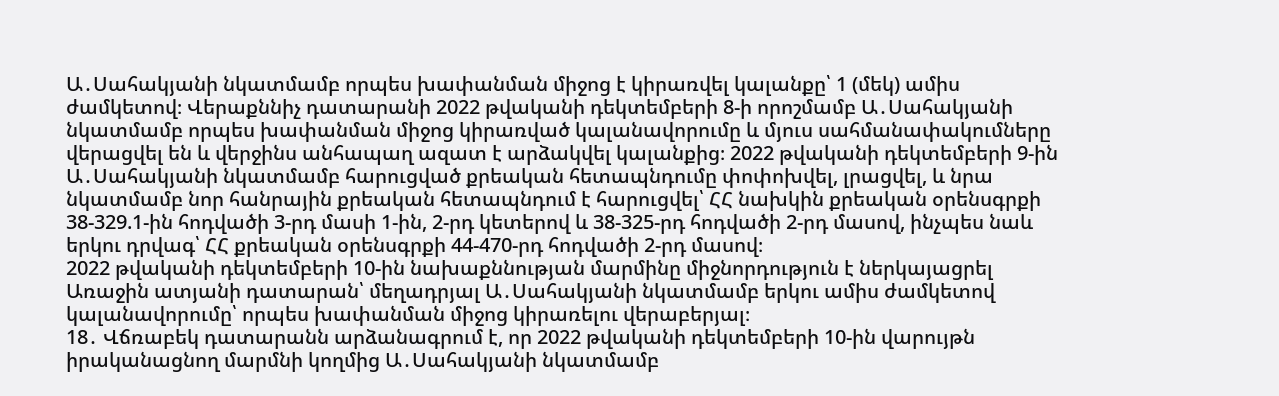Ա․Սահակյանի նկատմամբ որպես խափանման միջոց է կիրառվել կալանքը՝ 1 (մեկ) ամիս ժամկետով։ Վերաքննիչ դատարանի 2022 թվականի դեկտեմբերի 8-ի որոշմամբ Ա․Սահակյանի նկատմամբ որպես խափանման միջոց կիրառված կալանավորումը և մյուս սահմանափակումները վերացվել են և վերջինս անհապաղ ազատ է արձակվել կալանքից։ 2022 թվականի դեկտեմբերի 9-ին Ա․Սահակյանի նկատմամբ հարուցված քրեական հետապնդումը փոփոխվել, լրացվել, և նրա նկատմամբ նոր հանրային քրեական հետապնդում է հարուցվել՝ ՀՀ նախկին քրեական օրենսգրքի 38-329.1-ին հոդվածի 3-րդ մասի 1-ին, 2-րդ կետերով և 38-325-րդ հոդվածի 2-րդ մասով, ինչպես նաև երկու դրվագ՝ ՀՀ քրեական օրենսգրքի 44-470-րդ հոդվածի 2-րդ մասով։
2022 թվականի դեկտեմբերի 10-ին նախաքննության մարմինը միջնորդություն է ներկայացրել Առաջին ատյանի դատարան՝ մեղադրյալ Ա․Սահակյանի նկատմամբ երկու ամիս ժամկետով կալանավորումը՝ որպես խափանման միջոց կիրառելու վերաբերյալ։
18․ Վճռաբեկ դատարանն արձանագրում է, որ 2022 թվականի դեկտեմբերի 10-ին վարույթն իրականացնող մարմնի կողմից Ա․Սահակյանի նկատմամբ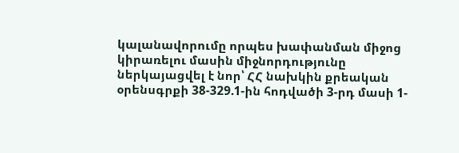կալանավորումը որպես խափանման միջոց կիրառելու մասին միջնորդությունը ներկայացվել է նոր՝ ՀՀ նախկին քրեական օրենսգրքի 38-329.1-ին հոդվածի 3-րդ մասի 1-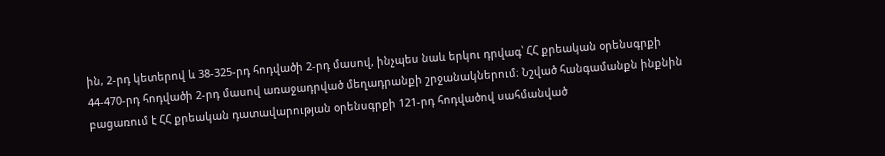ին, 2-րդ կետերով և 38-325-րդ հոդվածի 2-րդ մասով, ինչպես նաև երկու դրվագ՝ ՀՀ քրեական օրենսգրքի 44-470-րդ հոդվածի 2-րդ մասով առաջադրված մեղադրանքի շրջանակներում։ Նշված հանգամանքն ինքնին բացառում է ՀՀ քրեական դատավարության օրենսգրքի 121-րդ հոդվածով սահմանված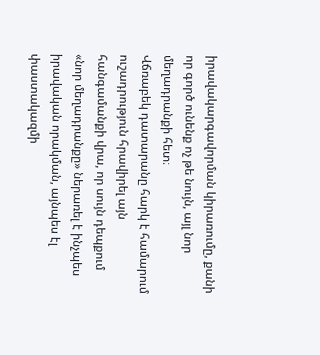իրավակարգավորման կիրառումը, քանի որ գործ ունենք ոչ թե նույն, այլ նոր մեղադրանքի հետ։
Վճռաբեկ դատարանը հարկ է համարում ուշադրություն հրավիրել այն հանգամանքի վրա, որ սույն դեպքում «նոր մեղադրանքը» ներառել է ինչպես իրավական որակման, այնպես էլ փաստակազմի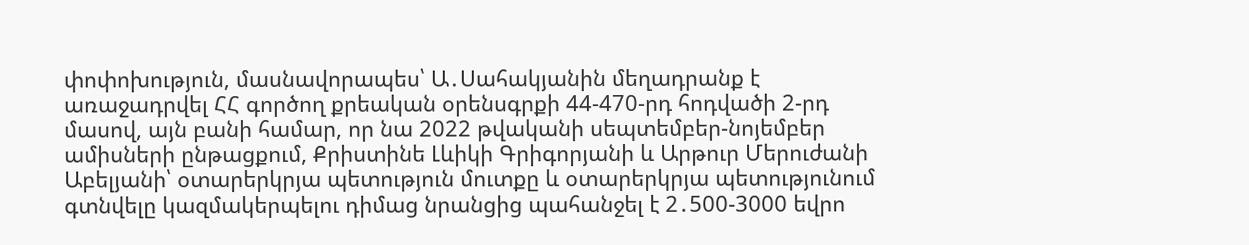փոփոխություն, մասնավորապես՝ Ա․Սահակյանին մեղադրանք է առաջադրվել ՀՀ գործող քրեական օրենսգրքի 44-470-րդ հոդվածի 2-րդ մասով, այն բանի համար, որ նա 2022 թվականի սեպտեմբեր-նոյեմբեր ամիսների ընթացքում, Քրիստինե Լևիկի Գրիգորյանի և Արթուր Մերուժանի Աբելյանի՝ օտարերկրյա պետություն մուտքը և օտարերկրյա պետությունում գտնվելը կազմակերպելու դիմաց նրանցից պահանջել է 2․500-3000 եվրո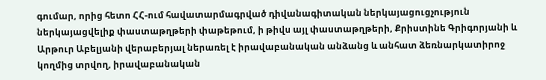գումար, որից հետո ՀՀ-ում հավատարմագրված դիվանագիտական ներկայացուցչություն ներկայացվելիք փաստաթղթերի փաթեթում, ի թիվս այլ փաստաթղթերի, Քրիստինե Գրիգորյանի և Արթուր Աբելյանի վերաբերյալ ներառել է իրավաբանական անձանց և անհատ ձեռնարկատիրոջ կողմից տրվող, իրավաբանական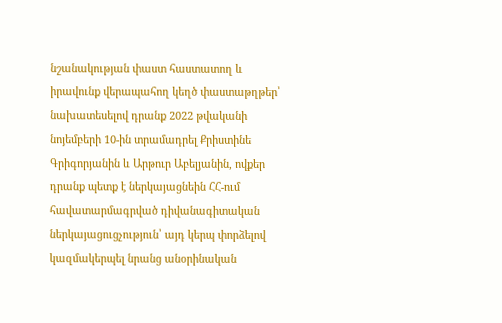նշանակության փաստ հաստատող և իրավունք վերապահող կեղծ փաստաթղթեր՝ նախատեսելով դրանք 2022 թվականի նոյեմբերի 10-ին տրամադրել Քրիստինե Գրիգորյանին և Արթուր Աբելյանին, ովքեր դրանք պետք է ներկայացնեին ՀՀ-ում հավատարմագրված դիվանագիտական ներկայացուցչություն՝ այդ կերպ փորձելով կազմակերպել նրանց անօրինական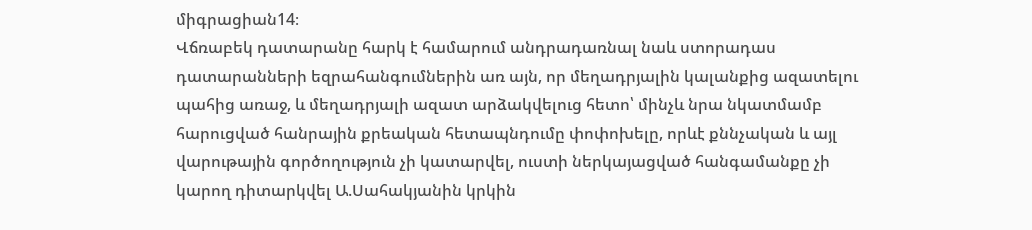միգրացիան14։
Վճռաբեկ դատարանը հարկ է համարում անդրադառնալ նաև ստորադաս դատարանների եզրահանգումներին առ այն, որ մեղադրյալին կալանքից ազատելու պահից առաջ, և մեղադրյալի ազատ արձակվելուց հետո՝ մինչև նրա նկատմամբ հարուցված հանրային քրեական հետապնդումը փոփոխելը, որևէ քննչական և այլ վարութային գործողություն չի կատարվել, ուստի ներկայացված հանգամանքը չի կարող դիտարկվել Ա.Սահակյանին կրկին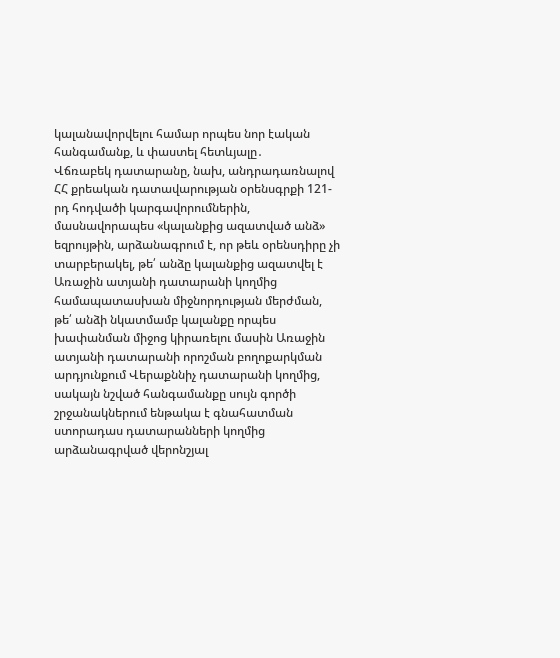կալանավորվելու համար որպես նոր էական հանգամանք, և փաստել հետևյալը․
Վճռաբեկ դատարանը, նախ, անդրադառնալով ՀՀ քրեական դատավարության օրենսգրքի 121-րդ հոդվածի կարգավորումներին, մասնավորապես «կալանքից ազատված անձ» եզրույթին, արձանագրում է, որ թեև օրենսդիրը չի տարբերակել, թե՛ անձը կալանքից ազատվել է Առաջին ատյանի դատարանի կողմից համապատասխան միջնորդության մերժման, թե՛ անձի նկատմամբ կալանքը որպես խափանման միջոց կիրառելու մասին Առաջին ատյանի դատարանի որոշման բողոքարկման արդյունքում Վերաքննիչ դատարանի կողմից, սակայն նշված հանգամանքը սույն գործի շրջանակներում ենթակա է գնահատման ստորադաս դատարանների կողմից արձանագրված վերոնշյալ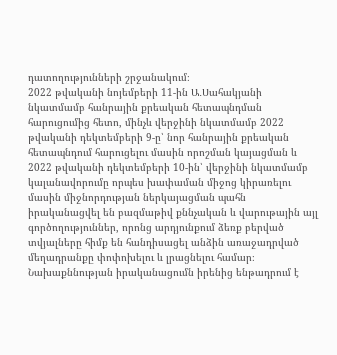դատողությունների շրջանակում։
2022 թվականի նոյեմբերի 11-ին Ա․Սահակյանի նկատմամբ հանրային քրեական հետապնդման հարուցումից հետո, մինչև վերջինի նկատմամբ 2022 թվականի դեկտեմբերի 9-ը՝ նոր հանրային քրեական հետապնդում հարուցելու մասին որոշման կայացման և 2022 թվականի դեկտեմբերի 10-ին՝ վերջինի նկատմամբ կալանավորումը որպես խափաման միջոց կիրառելու մասին միջնորդության ներկայացման պահն իրականացվել են բազմաթիվ քննչական և վարութային այլ գործողություններ, որոնց արդյունքում ձեռք բերված տվյալները հիմք են հանդիսացել անձին առաջադրված մեղադրանքը փոփոխելու և լրացնելու համար։ Նախաքննության իրականացումն իրենից ենթադրում է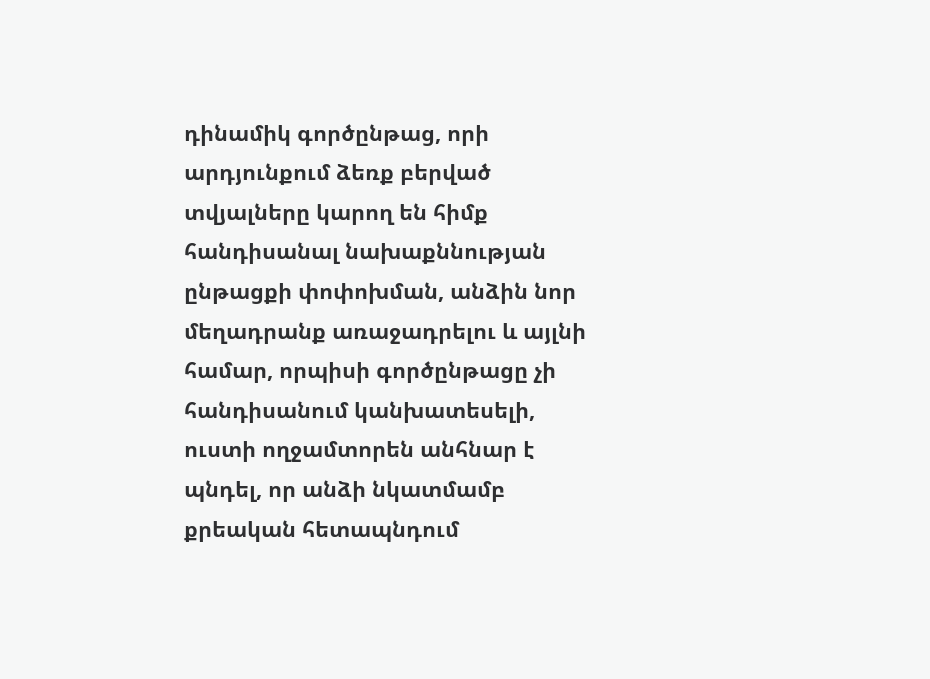դինամիկ գործընթաց, որի արդյունքում ձեռք բերված տվյալները կարող են հիմք հանդիսանալ նախաքննության ընթացքի փոփոխման, անձին նոր մեղադրանք առաջադրելու և այլնի համար, որպիսի գործընթացը չի հանդիսանում կանխատեսելի, ուստի ողջամտորեն անհնար է պնդել, որ անձի նկատմամբ քրեական հետապնդում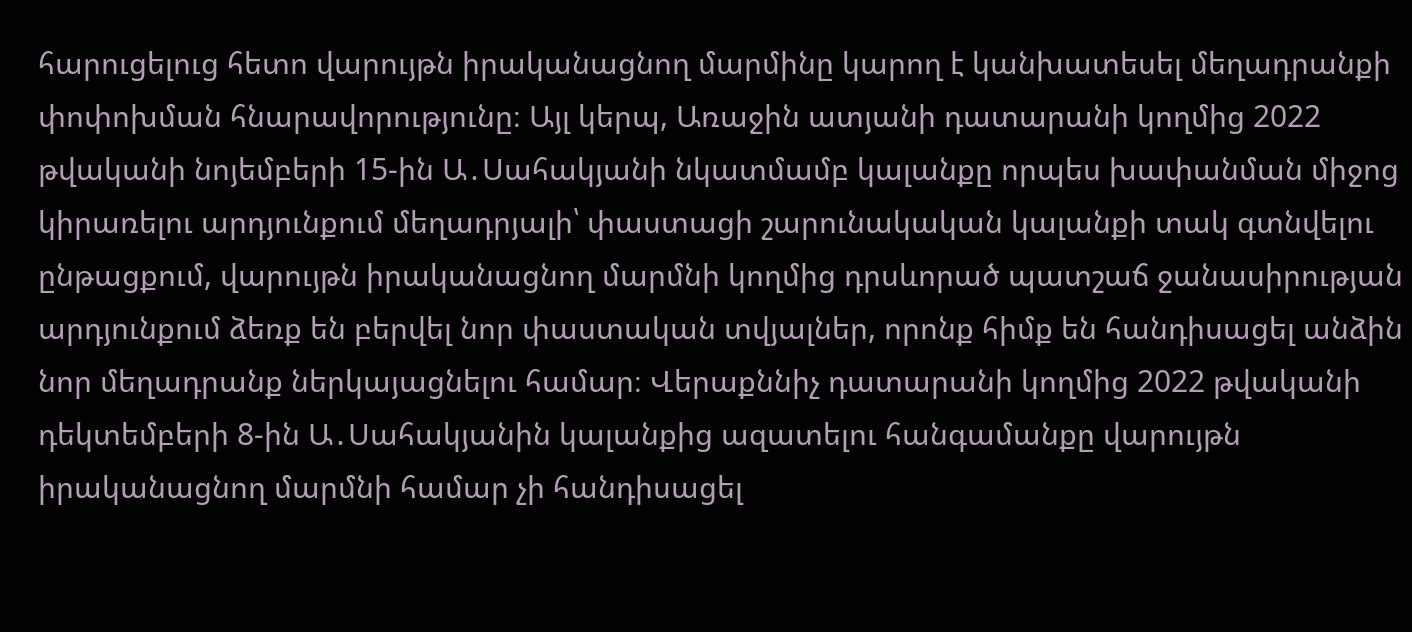հարուցելուց հետո վարույթն իրականացնող մարմինը կարող է կանխատեսել մեղադրանքի փոփոխման հնարավորությունը։ Այլ կերպ, Առաջին ատյանի դատարանի կողմից 2022 թվականի նոյեմբերի 15-ին Ա․Սահակյանի նկատմամբ կալանքը որպես խափանման միջոց կիրառելու արդյունքում մեղադրյալի՝ փաստացի շարունակական կալանքի տակ գտնվելու ընթացքում, վարույթն իրականացնող մարմնի կողմից դրսևորած պատշաճ ջանասիրության արդյունքում ձեռք են բերվել նոր փաստական տվյալներ, որոնք հիմք են հանդիսացել անձին նոր մեղադրանք ներկայացնելու համար։ Վերաքննիչ դատարանի կողմից 2022 թվականի դեկտեմբերի 8-ին Ա․Սահակյանին կալանքից ազատելու հանգամանքը վարույթն իրականացնող մարմնի համար չի հանդիսացել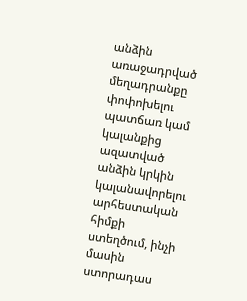անձին առաջադրված մեղադրանքը փոփոխելու պատճառ կամ կալանքից ազատված անձին կրկին կալանավորելու արհեստական հիմքի ստեղծում, ինչի մասին ստորադաս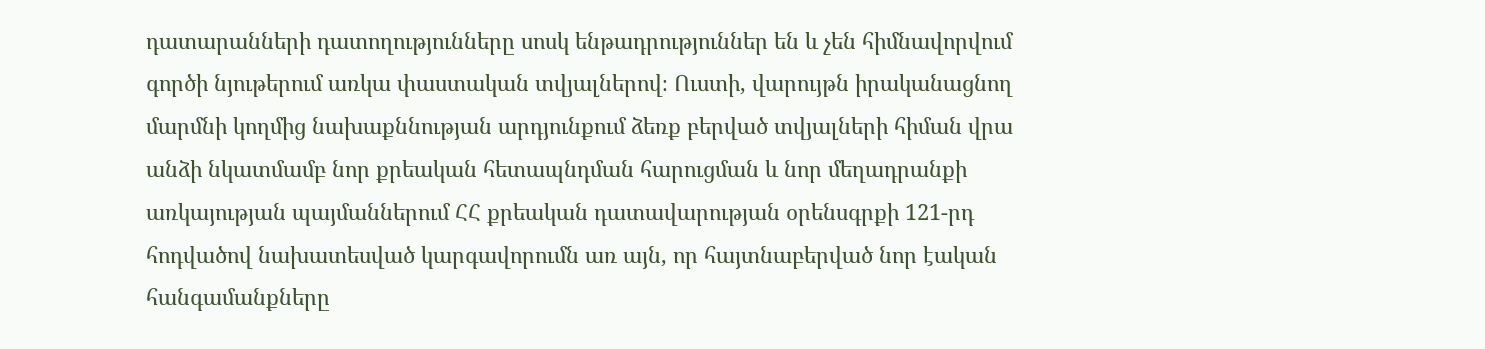դատարանների դատողությունները սոսկ ենթադրություններ են և չեն հիմնավորվում գործի նյութերում առկա փաստական տվյալներով։ Ուստի, վարույթն իրականացնող մարմնի կողմից նախաքննության արդյունքում ձեռք բերված տվյալների հիման վրա անձի նկատմամբ նոր քրեական հետապնդման հարուցման և նոր մեղադրանքի առկայության պայմաններում ՀՀ քրեական դատավարության օրենսգրքի 121-րդ հոդվածով նախատեսված կարգավորումն առ այն, որ հայտնաբերված նոր էական հանգամանքները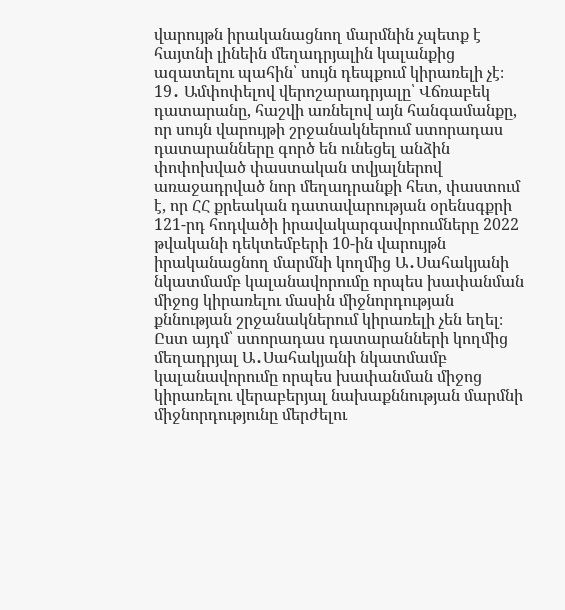վարույթն իրականացնող մարմնին չպետք է հայտնի լինեին մեղադրյալին կալանքից ազատելու պահին՝ սույն դեպքում կիրառելի չէ։
19․ Ամփոփելով վերոշարադրյալը՝ Վճռաբեկ դատարանը, հաշվի առնելով այն հանգամանքը, որ սույն վարույթի շրջանակներում ստորադաս դատարանները գործ են ունեցել անձին փոփոխված փաստական տվյալներով առաջադրված նոր մեղադրանքի հետ, փաստում է, որ ՀՀ քրեական դատավարության օրենսգքրի 121-րդ հոդվածի իրավակարգավորումները 2022 թվականի դեկտեմբերի 10-ին վարույթն իրականացնող մարմնի կողմից Ա․Սահակյանի նկատմամբ կալանավորումը որպես խափանման միջոց կիրառելու մասին միջնորդության քննության շրջանակներում կիրառելի չեն եղել։ Ըստ այդմ՝ ստորադաս դատարանների կողմից մեղադրյալ Ա․Սահակյանի նկատմամբ կալանավորումը որպես խափանման միջոց կիրառելու վերաբերյալ նախաքննության մարմնի միջնորդությունը մերժելու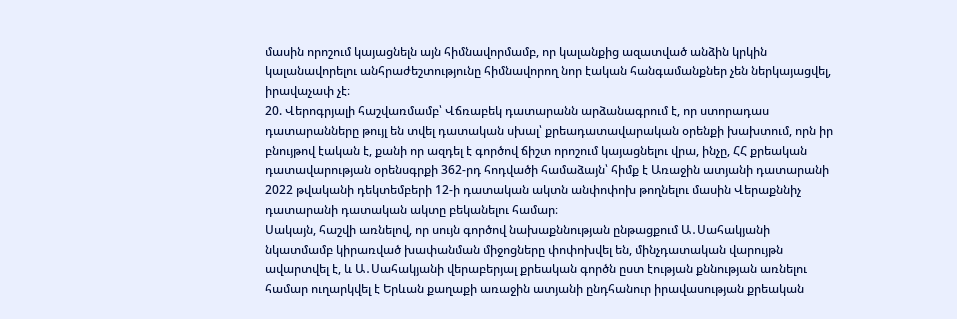մասին որոշում կայացնելն այն հիմնավորմամբ, որ կալանքից ազատված անձին կրկին կալանավորելու անհրաժեշտությունը հիմնավորող նոր էական հանգամանքներ չեն ներկայացվել, իրավաչափ չէ։
20. Վերոգրյալի հաշվառմամբ՝ Վճռաբեկ դատարանն արձանագրում է, որ ստորադաս դատարանները թույլ են տվել դատական սխալ՝ քրեադատավարական օրենքի խախտում, որն իր բնույթով էական է, քանի որ ազդել է գործով ճիշտ որոշում կայացնելու վրա, ինչը, ՀՀ քրեական դատավարության օրենսգրքի 362-րդ հոդվածի համաձայն՝ հիմք է Առաջին ատյանի դատարանի 2022 թվականի դեկտեմբերի 12-ի դատական ակտն անփոփոխ թողնելու մասին Վերաքննիչ դատարանի դատական ակտը բեկանելու համար։
Սակայն, հաշվի առնելով, որ սույն գործով նախաքննության ընթացքում Ա․Սահակյանի նկատմամբ կիրառված խափանման միջոցները փոփոխվել են, մինչդատական վարույթն ավարտվել է, և Ա․Սահակյանի վերաբերյալ քրեական գործն ըստ էության քննության առնելու համար ուղարկվել է Երևան քաղաքի առաջին ատյանի ընդհանուր իրավասության քրեական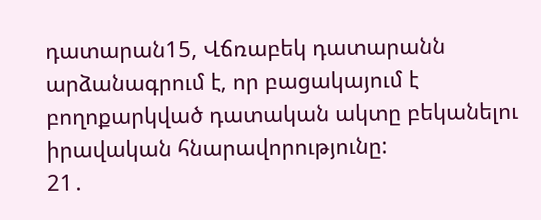դատարան15, Վճռաբեկ դատարանն արձանագրում է, որ բացակայում է բողոքարկված դատական ակտը բեկանելու իրավական հնարավորությունը:
21․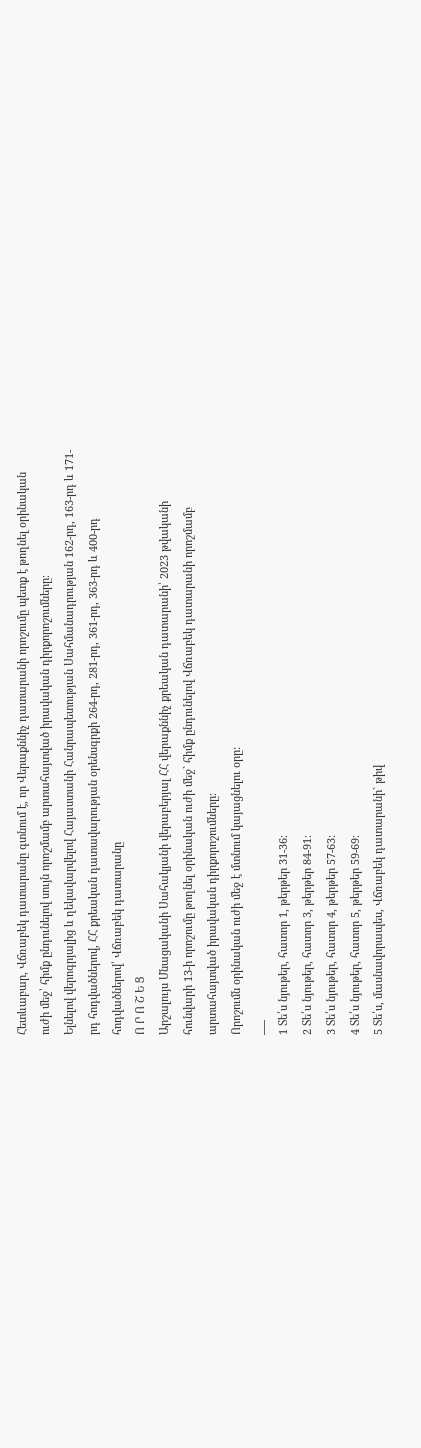Հետևաբար, Վճռաբեկ դատարանը գտնում է, որ Վերաքննիչ դատարանի որոշումը պետք է թողնել օրինական ուժի մեջ՝ հիմք ընդունելով սույն որոշմամբ արտահայտված իրավական դիրքորոշումները։
Ելնելով վերոգրյալից և ղեկավարվելով Հայաստանի Հանրապետության Սահմանադրության 162-րդ, 163-րդ և 171-րդ հոդվածներով, ՀՀ քրեական դատավարության օրենսգրքի 264-րդ, 281-րդ, 361-րդ, 363-րդ և 400-րդ հոդվածներով՝ Վճռաբեկ դատարանը
Ո Ր Ո Շ Ե Ց
Արշալույս Մնացականի Սահակյանի վերաբերյալ ՀՀ վերաքննիչ քրեական դատարանի՝ 2023 թվականի հունվարի 13-ի որոշումը թողնել օրինական ուժի մեջ` հիմք ընդունելով Վճռաբեկ դատարանի որոշմամբ արտահայտված իրավական դիրքորոշումները։
Որոշումն օրինական ուժի մեջ է մտնում կայացնելու օրը:
___
1 Տե՛ս նյութեր, հատոր 1, թերթեր 31-36։
2 Տե՛ս նյութեր, հատոր 3, թերթեր 84-91։
3 Տե՛ս նյութեր, հատոր 4, թերթեր 57-63։
4 Տե՛ս նյութեր, հատոր 5, թերթեր 59-69։
5 Տե՛ս, մասնավորապես, Վճռաբեկ դատարանի` թիվ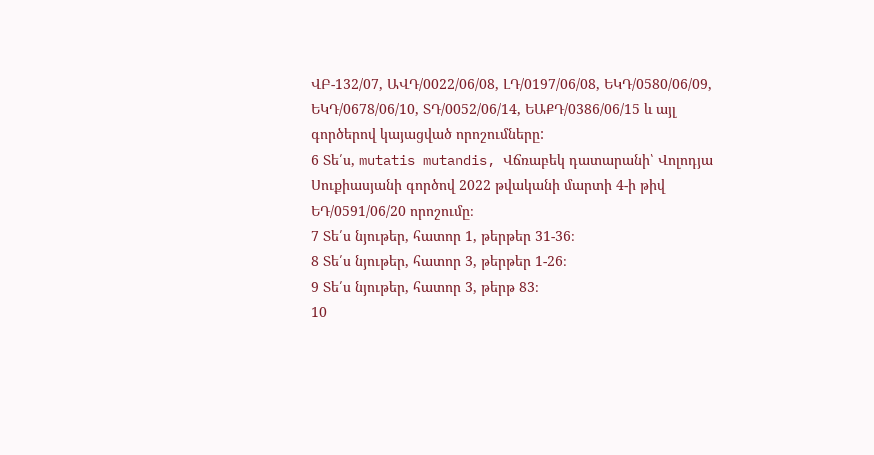ՎԲ-132/07, ԱՎԴ/0022/06/08, ԼԴ/0197/06/08, ԵԿԴ/0580/06/09, ԵԿԴ/0678/06/10, ՏԴ/0052/06/14, ԵԱՔԴ/0386/06/15 և այլ գործերով կայացված որոշումները:
6 Տե՛ս, mutatis mutandis, Վճռաբեկ դատարանի՝ Վոլոդյա Սուքիասյանի գործով 2022 թվականի մարտի 4-ի թիվ ԵԴ/0591/06/20 որոշումը։
7 Տե՛ս նյութեր, հատոր 1, թերթեր 31-36։
8 Տե՛ս նյութեր, հատոր 3, թերթեր 1-26։
9 Տե՛ս նյութեր, հատոր 3, թերթ 83։
10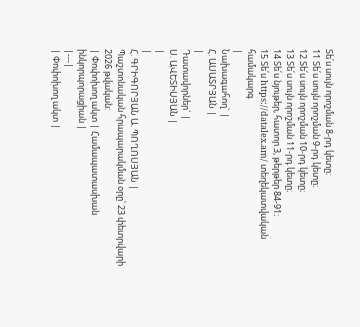Տե՛ս սույն որոշման 8-րդ կետը։
11 Տե՛ս սույն որոշման 9-րդ կետը։
12 Տե՛ս սույն որոշման 10-րդ կետը։
13 Տե՛ս սույն որոշման 11-րդ կետը։
14 Տե՛ս նյութեր, հատոր 3, թերթեր 84-91։
15 Տե՛ս https://datalex.am/ տեղեկատվական համակարգ
|
Նախագահող` |
Հ. ԱՍԱՏՐՅԱՆ |
|
Դատավորներ` |
Ս. ԱՎԵՏԻՍՅԱՆ |
|
|
Հ. ԳՐԻԳՈՐՅԱՆ Ա. ՊՈՂՈՍՅԱՆ |
Պաշտոնական հրապարակման օրը՝ 23 փետրվարի 2026 թվական:
| Փոփոխող ակտ | Համապատասխան ինկորպորացիան |
|---|
| Փոփոխող ակտ |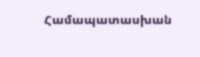Համապատասխան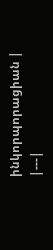ինկորպորացիան |
|---|